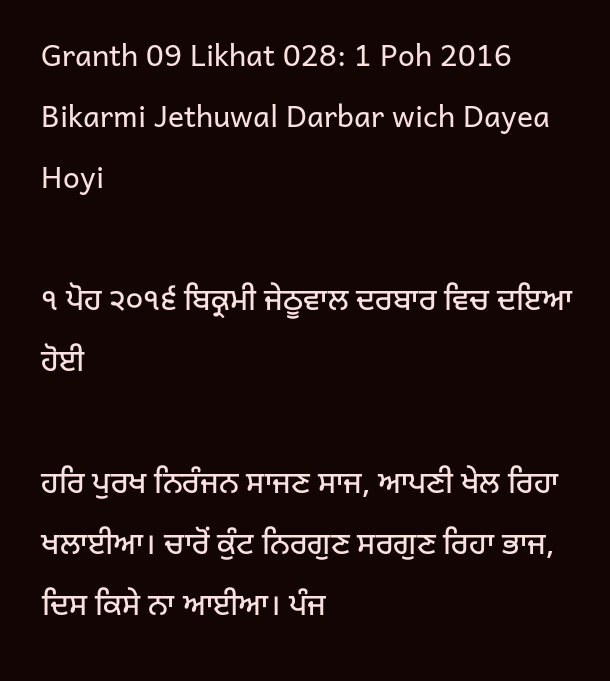Granth 09 Likhat 028: 1 Poh 2016 Bikarmi Jethuwal Darbar wich Dayea Hoyi

੧ ਪੋਹ ੨੦੧੬ ਬਿਕ੍ਰਮੀ ਜੇਠੂਵਾਲ ਦਰਬਾਰ ਵਿਚ ਦਇਆ ਹੋਈ

ਹਰਿ ਪੁਰਖ ਨਿਰੰਜਨ ਸਾਜਣ ਸਾਜ, ਆਪਣੀ ਖੇਲ ਰਿਹਾ ਖਲਾਈਆ। ਚਾਰੋਂ ਕੁੰਟ ਨਿਰਗੁਣ ਸਰਗੁਣ ਰਿਹਾ ਭਾਜ, ਦਿਸ ਕਿਸੇ ਨਾ ਆਈਆ। ਪੰਜ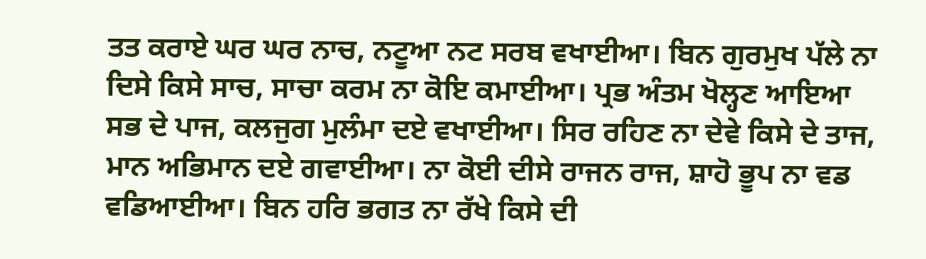ਤਤ ਕਰਾਏ ਘਰ ਘਰ ਨਾਚ, ਨਟੂਆ ਨਟ ਸਰਬ ਵਖਾਈਆ। ਬਿਨ ਗੁਰਮੁਖ ਪੱਲੇ ਨਾ ਦਿਸੇ ਕਿਸੇ ਸਾਚ, ਸਾਚਾ ਕਰਮ ਨਾ ਕੋਇ ਕਮਾਈਆ। ਪ੍ਰਭ ਅੰਤਮ ਖੋਲ੍ਹਣ ਆਇਆ ਸਭ ਦੇ ਪਾਜ, ਕਲਜੁਗ ਮੁਲੰਮਾ ਦਏ ਵਖਾਈਆ। ਸਿਰ ਰਹਿਣ ਨਾ ਦੇਵੇ ਕਿਸੇ ਦੇ ਤਾਜ, ਮਾਨ ਅਭਿਮਾਨ ਦਏ ਗਵਾਈਆ। ਨਾ ਕੋਈ ਦੀਸੇ ਰਾਜਨ ਰਾਜ, ਸ਼ਾਹੋ ਭੂਪ ਨਾ ਵਡ ਵਡਿਆਈਆ। ਬਿਨ ਹਰਿ ਭਗਤ ਨਾ ਰੱਖੇ ਕਿਸੇ ਦੀ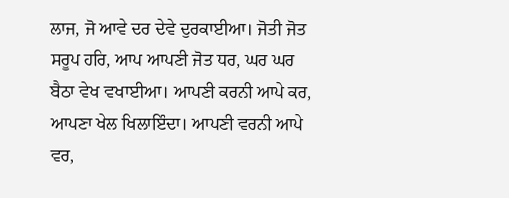ਲਾਜ, ਜੋ ਆਵੇ ਦਰ ਦੇਵੇ ਦੁਰਕਾਈਆ। ਜੋਤੀ ਜੋਤ ਸਰੂਪ ਹਰਿ, ਆਪ ਆਪਣੀ ਜੋਤ ਧਰ, ਘਰ ਘਰ ਬੈਠਾ ਵੇਖ ਵਖਾਈਆ। ਆਪਣੀ ਕਰਨੀ ਆਪੇ ਕਰ, ਆਪਣਾ ਖੇਲ ਖਿਲਾਇੰਦਾ। ਆਪਣੀ ਵਰਨੀ ਆਪੇ ਵਰ,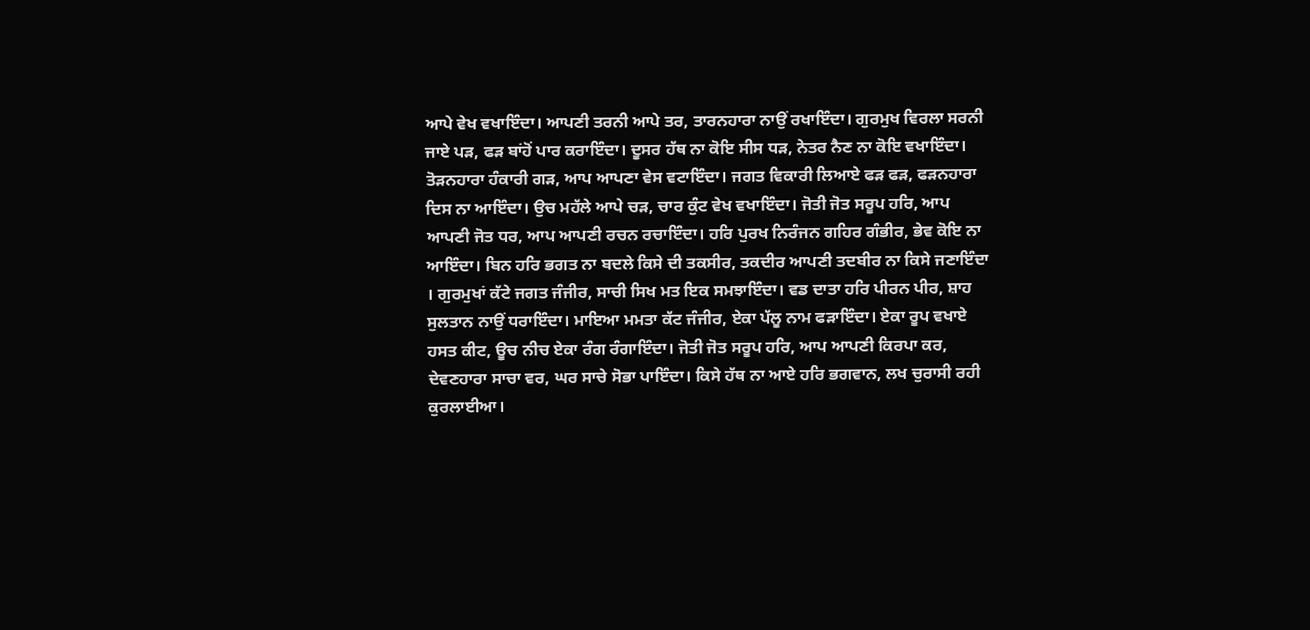ਆਪੇ ਵੇਖ ਵਖਾਇੰਦਾ। ਆਪਣੀ ਤਰਨੀ ਆਪੇ ਤਰ, ਤਾਰਨਹਾਰਾ ਨਾਉਂ ਰਖਾਇੰਦਾ। ਗੁਰਮੁਖ ਵਿਰਲਾ ਸਰਨੀ ਜਾਏ ਪੜ, ਫੜ ਬਾਂਹੋਂ ਪਾਰ ਕਰਾਇੰਦਾ। ਦੂਸਰ ਹੱਥ ਨਾ ਕੋਇ ਸੀਸ ਧੜ, ਨੇਤਰ ਨੈਣ ਨਾ ਕੋਇ ਵਖਾਇੰਦਾ। ਤੋੜਨਹਾਰਾ ਹੰਕਾਰੀ ਗੜ, ਆਪ ਆਪਣਾ ਵੇਸ ਵਟਾਇੰਦਾ। ਜਗਤ ਵਿਕਾਰੀ ਲਿਆਏ ਫੜ ਫੜ, ਫੜਨਹਾਰਾ ਦਿਸ ਨਾ ਆਇੰਦਾ। ਉਚ ਮਹੱਲੇ ਆਪੇ ਚੜ, ਚਾਰ ਕੁੰਟ ਵੇਖ ਵਖਾਇੰਦਾ। ਜੋਤੀ ਜੋਤ ਸਰੂਪ ਹਰਿ, ਆਪ ਆਪਣੀ ਜੋਤ ਧਰ, ਆਪ ਆਪਣੀ ਰਚਨ ਰਚਾਇੰਦਾ। ਹਰਿ ਪੁਰਖ ਨਿਰੰਜਨ ਗਹਿਰ ਗੰਭੀਰ, ਭੇਵ ਕੋਇ ਨਾ ਆਇੰਦਾ। ਬਿਨ ਹਰਿ ਭਗਤ ਨਾ ਬਦਲੇ ਕਿਸੇ ਦੀ ਤਕਸੀਰ, ਤਕਦੀਰ ਆਪਣੀ ਤਦਬੀਰ ਨਾ ਕਿਸੇ ਜਣਾਇੰਦਾ । ਗੁਰਮੁਖਾਂ ਕੱਟੇ ਜਗਤ ਜੰਜੀਰ, ਸਾਚੀ ਸਿਖ ਮਤ ਇਕ ਸਮਝਾਇੰਦਾ। ਵਡ ਦਾਤਾ ਹਰਿ ਪੀਰਨ ਪੀਰ, ਸ਼ਾਹ ਸੁਲਤਾਨ ਨਾਉਂ ਧਰਾਇੰਦਾ। ਮਾਇਆ ਮਮਤਾ ਕੱਟ ਜੰਜੀਰ, ਏਕਾ ਪੱਲੂ ਨਾਮ ਫੜਾਇੰਦਾ। ਏਕਾ ਰੂਪ ਵਖਾਏ ਹਸਤ ਕੀਟ, ਊਚ ਨੀਚ ਏਕਾ ਰੰਗ ਰੰਗਾਇੰਦਾ। ਜੋਤੀ ਜੋਤ ਸਰੂਪ ਹਰਿ, ਆਪ ਆਪਣੀ ਕਿਰਪਾ ਕਰ, ਦੇਵਣਹਾਰਾ ਸਾਚਾ ਵਰ, ਘਰ ਸਾਚੇ ਸੋਭਾ ਪਾਇੰਦਾ। ਕਿਸੇ ਹੱਥ ਨਾ ਆਏ ਹਰਿ ਭਗਵਾਨ, ਲਖ ਚੁਰਾਸੀ ਰਹੀ ਕੁਰਲਾਈਆ।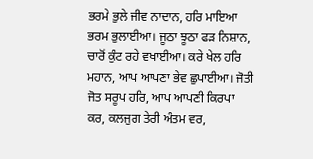ਭਰਮੇ ਭੁਲੇ ਜੀਵ ਨਾਦਾਨ, ਹਰਿ ਮਾਇਆ ਭਰਮ ਭੁਲਾਈਆ। ਜੂਠਾ ਝੂਠਾ ਫੜ ਨਿਸ਼ਾਨ, ਚਾਰੋਂ ਕੁੰਟ ਰਹੇ ਵਖਾਈਆ। ਕਰੇ ਖੇਲ ਹਰਿ ਮਹਾਨ, ਆਪ ਆਪਣਾ ਭੇਵ ਛੁਪਾਈਆ। ਜੋਤੀ ਜੋਤ ਸਰੂਪ ਹਰਿ, ਆਪ ਆਪਣੀ ਕਿਰਪਾ ਕਰ, ਕਲਜੁਗ ਤੇਰੀ ਅੰਤਮ ਵਰ,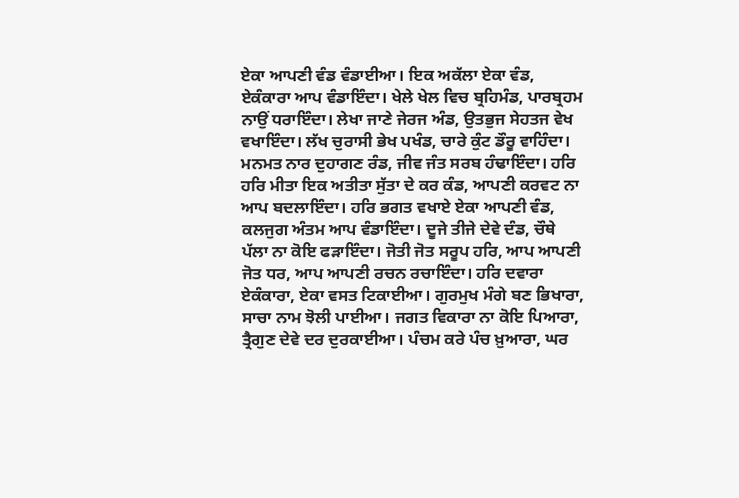ਏਕਾ ਆਪਣੀ ਵੰਡ ਵੰਡਾਈਆ। ਇਕ ਅਕੱਲਾ ਏਕਾ ਵੰਡ, ਏਕੰਕਾਰਾ ਆਪ ਵੰਡਾਇੰਦਾ। ਖੇਲੇ ਖੇਲ ਵਿਚ ਬ੍ਰਹਿਮੰਡ, ਪਾਰਬ੍ਰਹਮ ਨਾਉਂ ਧਰਾਇੰਦਾ। ਲੇਖਾ ਜਾਣੇ ਜੇਰਜ ਅੰਡ, ਉਤਭੁਜ ਸੇਹਤਜ ਵੇਖ ਵਖਾਇੰਦਾ। ਲੱਖ ਚੁਰਾਸੀ ਭੇਖ ਪਖੰਡ, ਚਾਰੇ ਕੁੰਟ ਡੌਰੂ ਵਾਹਿੰਦਾ। ਮਨਮਤ ਨਾਰ ਦੁਹਾਗਣ ਰੰਡ, ਜੀਵ ਜੰਤ ਸਰਬ ਹੰਢਾਇੰਦਾ। ਹਰਿ ਹਰਿ ਮੀਤਾ ਇਕ ਅਤੀਤਾ ਸੁੱਤਾ ਦੇ ਕਰ ਕੰਡ, ਆਪਣੀ ਕਰਵਟ ਨਾ ਆਪ ਬਦਲਾਇੰਦਾ। ਹਰਿ ਭਗਤ ਵਖਾਏ ਏਕਾ ਆਪਣੀ ਵੰਡ, ਕਲਜੁਗ ਅੰਤਮ ਆਪ ਵੰਡਾਇੰਦਾ। ਦੂਜੇ ਤੀਜੇ ਦੇਵੇ ਦੰਡ, ਚੌਥੇ ਪੱਲਾ ਨਾ ਕੋਇ ਫੜਾਇੰਦਾ। ਜੋਤੀ ਜੋਤ ਸਰੂਪ ਹਰਿ, ਆਪ ਆਪਣੀ ਜੋਤ ਧਰ, ਆਪ ਆਪਣੀ ਰਚਨ ਰਚਾਇੰਦਾ। ਹਰਿ ਦਵਾਰਾ ਏਕੰਕਾਰਾ, ਏਕਾ ਵਸਤ ਟਿਕਾਈਆ। ਗੁਰਮੁਖ ਮੰਗੇ ਬਣ ਭਿਖਾਰਾ, ਸਾਚਾ ਨਾਮ ਝੋਲੀ ਪਾਈਆ। ਜਗਤ ਵਿਕਾਰਾ ਨਾ ਕੋਇ ਪਿਆਰਾ, ਤ੍ਰੈਗੁਣ ਦੇਵੇ ਦਰ ਦੁਰਕਾਈਆ। ਪੰਚਮ ਕਰੇ ਪੰਚ ਖ਼ੁਆਰਾ, ਘਰ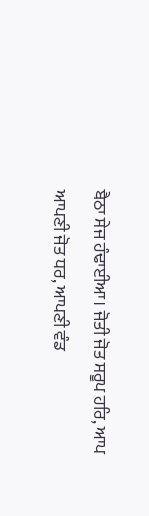ਬੈਠਾ ਸੇਜ ਹੰਢਾਈਆ। ਜੋਤੀ ਜੋਤ ਸਰੂਪ ਹਰਿ, ਆਪ ਆਪਣੀ ਜੋਤ ਧਰ, ਆਪਣੀ ਵੰਡ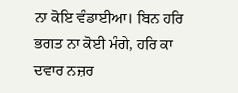ਨਾ ਕੋਇ ਵੰਡਾਈਆ। ਬਿਨ ਹਰਿ ਭਗਤ ਨਾ ਕੋਈ ਮੰਗੇ, ਹਰਿ ਕਾ ਦਵਾਰ ਨਜ਼ਰ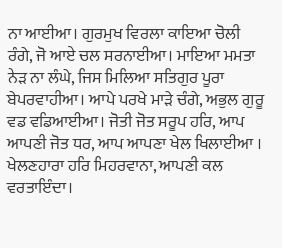ਨਾ ਆਈਆ। ਗੁਰਮੁਖ ਵਿਰਲਾ ਕਾਇਆ ਚੋਲੀ ਰੰਗੇ, ਜੋ ਆਏ ਚਲ ਸਰਨਾਈਆ। ਮਾਇਆ ਮਮਤਾ ਨੇੜ ਨਾ ਲੰਘੇ, ਜਿਸ ਮਿਲਿਆ ਸਤਿਗੁਰ ਪੂਰਾ ਬੇਪਰਵਾਹੀਆ। ਆਪੇ ਪਰਖੇ ਮਾੜੇ ਚੰਗੇ, ਅਭੁਲ ਗੁਰੂ ਵਡ ਵਡਿਆਈਆ। ਜੋਤੀ ਜੋਤ ਸਰੂਪ ਹਰਿ, ਆਪ ਆਪਣੀ ਜੋਤ ਧਰ, ਆਪ ਆਪਣਾ ਖੇਲ ਖਿਲਾਈਆ । ਖੇਲਣਹਾਰਾ ਹਰਿ ਮਿਹਰਵਾਨਾ, ਆਪਣੀ ਕਲ ਵਰਤਾਇੰਦਾ।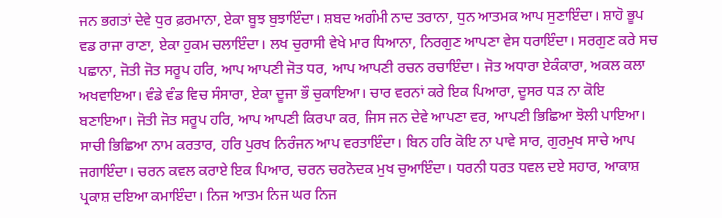ਜਨ ਭਗਤਾਂ ਦੇਵੇ ਧੁਰ ਫ਼ਰਮਾਨਾ, ਏਕਾ ਬੂਝ ਬੁਝਾਇੰਦਾ। ਸ਼ਬਦ ਅਗੰਮੀ ਨਾਦ ਤਰਾਨਾ, ਧੁਨ ਆਤਮਕ ਆਪ ਸੁਣਾਇੰਦਾ। ਸ਼ਾਹੋ ਭੂਪ ਵਡ ਰਾਜਾ ਰਾਣਾ, ਏਕਾ ਹੁਕਮ ਚਲਾਇੰਦਾ। ਲਖ ਚੁਰਾਸੀ ਵੇਖੇ ਮਾਰ ਧਿਆਨਾ, ਨਿਰਗੁਣ ਆਪਣਾ ਵੇਸ ਧਰਾਇੰਦਾ। ਸਰਗੁਣ ਕਰੇ ਸਚ ਪਛਾਨਾ, ਜੋਤੀ ਜੋਤ ਸਰੂਪ ਹਰਿ, ਆਪ ਆਪਣੀ ਜੋਤ ਧਰ, ਆਪ ਆਪਣੀ ਰਚਨ ਰਚਾਇੰਦਾ। ਜੋਤ ਅਧਾਰਾ ਏਕੰਕਾਰਾ, ਅਕਲ ਕਲਾ ਅਖਵਾਇਆ। ਵੰਡੇ ਵੰਡ ਵਿਚ ਸੰਸਾਰਾ, ਏਕਾ ਦੂਜਾ ਭੌ ਚੁਕਾਇਆ। ਚਾਰ ਵਰਨਾਂ ਕਰੇ ਇਕ ਪਿਆਰਾ, ਦੂਸਰ ਧੜ ਨਾ ਕੋਇ ਬਣਾਇਆ। ਜੋਤੀ ਜੋਤ ਸਰੂਪ ਹਰਿ, ਆਪ ਆਪਣੀ ਕਿਰਪਾ ਕਰ, ਜਿਸ ਜਨ ਦੇਵੇ ਆਪਣਾ ਵਰ, ਆਪਣੀ ਭਿਛਿਆ ਝੋਲੀ ਪਾਇਆ। ਸਾਚੀ ਭਿਛਿਆ ਨਾਮ ਕਰਤਾਰ, ਹਰਿ ਪੁਰਖ ਨਿਰੰਜਨ ਆਪ ਵਰਤਾਇੰਦਾ। ਬਿਨ ਹਰਿ ਕੋਇ ਨਾ ਪਾਵੇ ਸਾਰ, ਗੁਰਮੁਖ ਸਾਚੇ ਆਪ ਜਗਾਇੰਦਾ। ਚਰਨ ਕਵਲ ਕਰਾਏ ਇਕ ਪਿਆਰ, ਚਰਨ ਚਰਨੋਦਕ ਮੁਖ ਚੁਆਇੰਦਾ। ਧਰਨੀ ਧਰਤ ਧਵਲ ਦਏ ਸਹਾਰ, ਆਕਾਸ਼ ਪ੍ਰਕਾਸ਼ ਦਇਆ ਕਮਾਇੰਦਾ। ਨਿਜ ਆਤਮ ਨਿਜ ਘਰ ਨਿਜ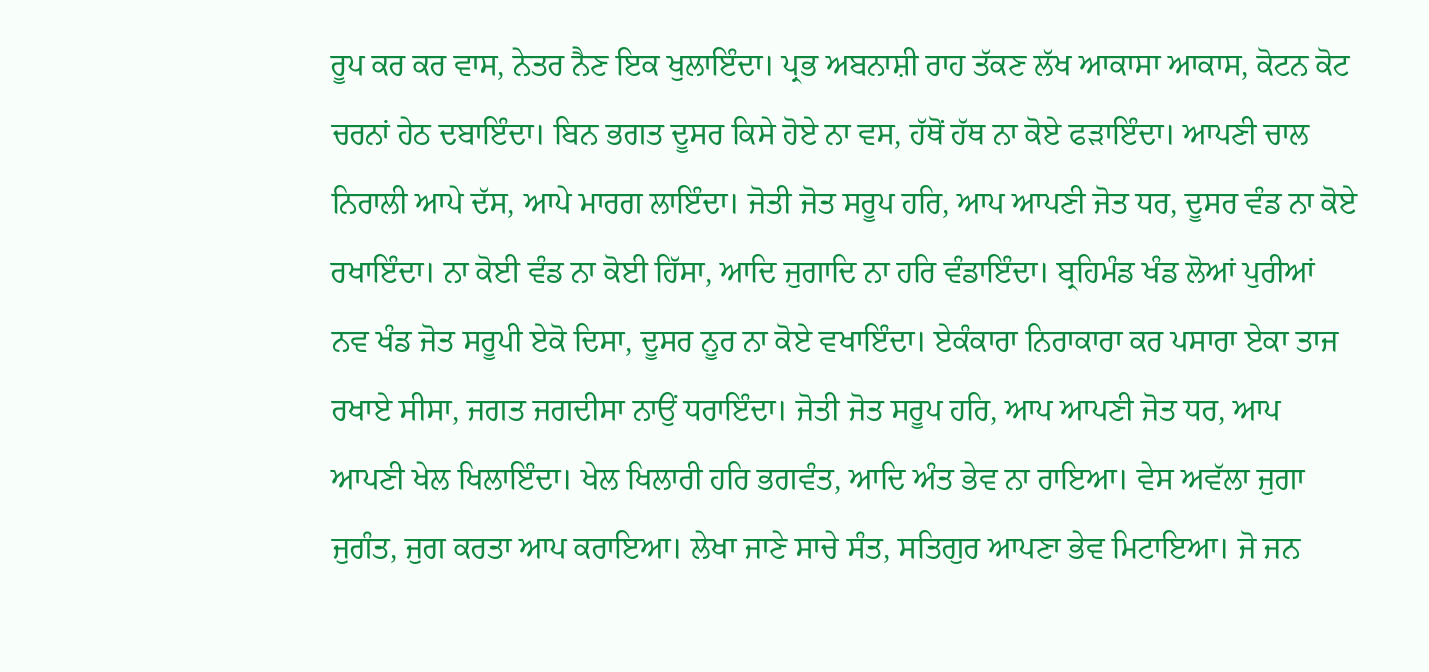ਰੂਪ ਕਰ ਕਰ ਵਾਸ, ਨੇਤਰ ਨੈਣ ਇਕ ਖੁਲਾਇੰਦਾ। ਪ੍ਰਭ ਅਬਨਾਸ਼ੀ ਰਾਹ ਤੱਕਣ ਲੱਖ ਆਕਾਸਾ ਆਕਾਸ, ਕੋਟਨ ਕੋਟ ਚਰਨਾਂ ਹੇਠ ਦਬਾਇੰਦਾ। ਬਿਨ ਭਗਤ ਦੂਸਰ ਕਿਸੇ ਹੋਏ ਨਾ ਵਸ, ਹੱਥੋਂ ਹੱਥ ਨਾ ਕੋਏ ਫੜਾਇੰਦਾ। ਆਪਣੀ ਚਾਲ ਨਿਰਾਲੀ ਆਪੇ ਦੱਸ, ਆਪੇ ਮਾਰਗ ਲਾਇੰਦਾ। ਜੋਤੀ ਜੋਤ ਸਰੂਪ ਹਰਿ, ਆਪ ਆਪਣੀ ਜੋਤ ਧਰ, ਦੂਸਰ ਵੰਡ ਨਾ ਕੋਏ ਰਖਾਇੰਦਾ। ਨਾ ਕੋਈ ਵੰਡ ਨਾ ਕੋਈ ਹਿੱਸਾ, ਆਦਿ ਜੁਗਾਦਿ ਨਾ ਹਰਿ ਵੰਡਾਇੰਦਾ। ਬ੍ਰਹਿਮੰਡ ਖੰਡ ਲੋਆਂ ਪੁਰੀਆਂ ਨਵ ਖੰਡ ਜੋਤ ਸਰੂਪੀ ਏਕੋ ਦਿਸਾ, ਦੂਸਰ ਨੂਰ ਨਾ ਕੋਏ ਵਖਾਇੰਦਾ। ਏਕੰਕਾਰਾ ਨਿਰਾਕਾਰਾ ਕਰ ਪਸਾਰਾ ਏਕਾ ਤਾਜ ਰਖਾਏ ਸੀਸਾ, ਜਗਤ ਜਗਦੀਸਾ ਨਾਉਂ ਧਰਾਇੰਦਾ। ਜੋਤੀ ਜੋਤ ਸਰੂਪ ਹਰਿ, ਆਪ ਆਪਣੀ ਜੋਤ ਧਰ, ਆਪ ਆਪਣੀ ਖੇਲ ਖਿਲਾਇੰਦਾ। ਖੇਲ ਖਿਲਾਰੀ ਹਰਿ ਭਗਵੰਤ, ਆਦਿ ਅੰਤ ਭੇਵ ਨਾ ਰਾਇਆ। ਵੇਸ ਅਵੱਲਾ ਜੁਗਾ ਜੁਗੰਤ, ਜੁਗ ਕਰਤਾ ਆਪ ਕਰਾਇਆ। ਲੇਖਾ ਜਾਣੇ ਸਾਚੇ ਸੰਤ, ਸਤਿਗੁਰ ਆਪਣਾ ਭੇਵ ਮਿਟਾਇਆ। ਜੋ ਜਨ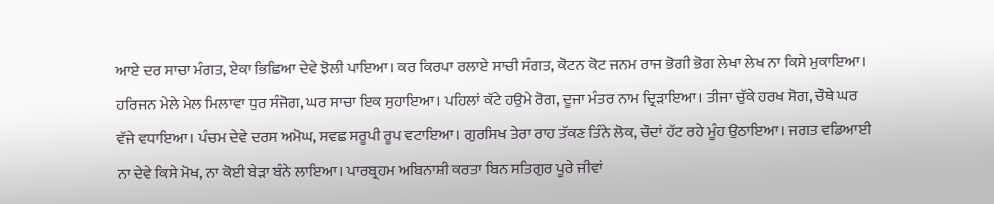ਆਏ ਦਰ ਸਾਚਾ ਮੰਗਤ, ਏਕਾ ਭਿਛਿਆ ਦੇਵੇ ਝੋਲੀ ਪਾਇਆ। ਕਰ ਕਿਰਪਾ ਰਲਾਏ ਸਾਚੀ ਸੰਗਤ, ਕੋਟਨ ਕੋਟ ਜਨਮ ਰਾਜ ਭੋਗੀ ਭੋਗ ਲੇਖਾ ਲੇਖ ਨਾ ਕਿਸੇ ਮੁਕਾਇਆ। ਹਰਿਜਨ ਮੇਲੇ ਮੇਲ ਮਿਲਾਵਾ ਧੁਰ ਸੰਜੋਗ, ਘਰ ਸਾਚਾ ਇਕ ਸੁਹਾਇਆ। ਪਹਿਲਾਂ ਕੱਟੇ ਹਉਮੇ ਰੋਗ, ਦੂਜਾ ਮੰਤਰ ਨਾਮ ਦ੍ਰਿੜਾਇਆ। ਤੀਜਾ ਚੁੱਕੇ ਹਰਖ ਸੋਗ, ਚੌਥੇ ਘਰ ਵੱਜੇ ਵਧਾਇਆ। ਪੰਚਮ ਦੇਵੇ ਦਰਸ ਅਮੋਘ, ਸਵਛ ਸਰੂਪੀ ਰੂਪ ਵਟਾਇਆ। ਗੁਰਸਿਖ ਤੇਰਾ ਰਾਹ ਤੱਕਣ ਤਿੰਨੇ ਲੋਕ, ਚੌਦਾਂ ਹੱਟ ਰਹੇ ਮੂੰਹ ਉਠਾਇਆ। ਜਗਤ ਵਡਿਆਈ ਨਾ ਦੇਵੇ ਕਿਸੇ ਮੋਖ, ਨਾ ਕੋਈ ਬੇੜਾ ਬੰਨੇ ਲਾਇਆ। ਪਾਰਬ੍ਰਹਮ ਅਬਿਨਾਸ਼ੀ ਕਰਤਾ ਬਿਨ ਸਤਿਗੁਰ ਪੂਰੇ ਜੀਵਾਂ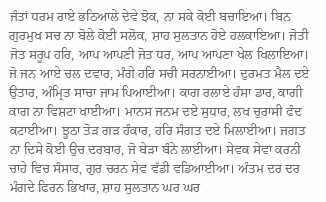ਜੰਤਾਂ ਧਰਮ ਰਾਏ ਭਠਿਆਲੇ ਦੇਵੇ ਝੋਕ, ਨਾ ਸਕੇ ਕੋਈ ਬਚਾਇਆ। ਬਿਨ ਗੁਰਮੁਖ ਸਚ ਨਾ ਬੋਲੇ ਕੋਈ ਸਲੋਕ, ਸ਼ਾਹ ਸੁਲਤਾਨ ਹੋਏ ਹਲਕਾਇਆ। ਜੋਤੀ ਜੋਤ ਸਰੂਪ ਹਰਿ, ਆਪ ਆਪਣੀ ਜੋਤ ਧਰ, ਆਪ ਆਪਣਾ ਖੇਲ ਖਿਲਾਇਆ। ਜੋ ਜਨ ਆਏ ਚਲ ਦਵਾਰ, ਮੰਗੇ ਹਰਿ ਸਚੀ ਸਰਨਾਈਆ। ਦੁਰਮਤ ਮੈਲ ਦਏ ਉਤਾਰ, ਅੰਮ੍ਰਿਤ ਸਾਚਾ ਜਾਮ ਪਿਆਈਆ। ਕਾਗ ਰਲਾਏ ਹੰਸਾ ਡਾਰ, ਕਾਗੀ ਕਾਗ ਨਾ ਵਿਸ਼ਟਾ ਖਾਈਆ। ਮਾਨਸ ਜਨਮ ਦਏ ਸੁਧਾਰ, ਲਖ ਚੁਰਾਸੀ ਫੰਦ ਕਟਾਈਆ। ਝੂਠਾ ਤੋੜ ਗੜ ਹੰਕਾਰ, ਹਰਿ ਸੰਗਤ ਦਏ ਮਿਲਾਈਆ। ਜਗਤ ਨਾ ਦਿਸੇ ਕੋਈ ਉਚ ਦਰਬਾਰ, ਜੋ ਬੇੜਾ ਬੰਨੇ ਲਾਈਆ। ਸੇਵਕ ਸੇਵਾ ਕਰਨੀ ਚਾਹੇ ਵਿਚ ਸੰਸਾਰ, ਗੁਰ ਚਰਨ ਸੇਵ ਵੱਡੀ ਵਡਿਆਈਆ। ਅੰਤਮ ਦਰ ਦਰ ਮੰਗਦੇ ਫਿਰਨ ਭਿਖਾਰ, ਸ਼ਾਹ ਸੁਲਤਾਨ ਘਰ ਘਰ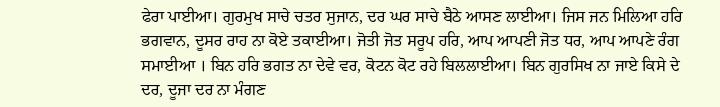ਫੇਰਾ ਪਾਈਆ। ਗੁਰਮੁਖ ਸਾਚੇ ਚਤਰ ਸੁਜਾਨ, ਦਰ ਘਰ ਸਾਚੇ ਬੈਠੇ ਆਸਣ ਲਾਈਆ। ਜਿਸ ਜਨ ਮਿਲਿਆ ਹਰਿ ਭਗਵਾਨ, ਦੂਸਰ ਰਾਹ ਨਾ ਕੋਏ ਤਕਾਈਆ। ਜੋਤੀ ਜੋਤ ਸਰੂਪ ਹਰਿ, ਆਪ ਆਪਣੀ ਜੋਤ ਧਰ, ਆਪ ਆਪਣੇ ਰੰਗ ਸਮਾਈਆ । ਬਿਨ ਹਰਿ ਭਗਤ ਨਾ ਦੇਵੇ ਵਰ, ਕੋਟਨ ਕੋਟ ਰਹੇ ਬਿਲਲਾਈਆ। ਬਿਨ ਗੁਰਸਿਖ ਨਾ ਜਾਏ ਕਿਸੇ ਦੇ ਦਰ, ਦੂਜਾ ਦਰ ਨਾ ਮੰਗਣ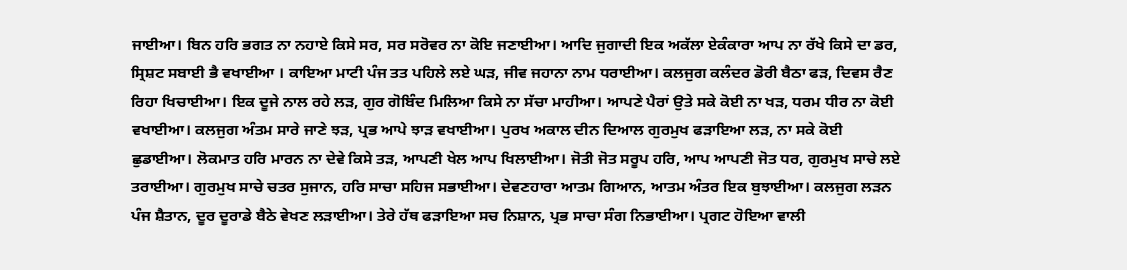ਜਾਈਆ। ਬਿਨ ਹਰਿ ਭਗਤ ਨਾ ਨਹਾਏ ਕਿਸੇ ਸਰ, ਸਰ ਸਰੋਵਰ ਨਾ ਕੋਇ ਜਣਾਈਆ। ਆਦਿ ਜੁਗਾਦੀ ਇਕ ਅਕੱਲਾ ਏਕੰਕਾਰਾ ਆਪ ਨਾ ਰੱਖੇ ਕਿਸੇ ਦਾ ਡਰ, ਸ੍ਰਿਸ਼ਟ ਸਬਾਈ ਭੈ ਵਖਾਈਆ । ਕਾਇਆ ਮਾਟੀ ਪੰਜ ਤਤ ਪਹਿਲੇ ਲਏ ਘੜ, ਜੀਵ ਜਹਾਨਾ ਨਾਮ ਧਰਾਈਆ। ਕਲਜੁਗ ਕਲੰਦਰ ਡੋਰੀ ਬੈਠਾ ਫੜ, ਦਿਵਸ ਰੈਣ ਰਿਹਾ ਖਿਚਾਈਆ। ਇਕ ਦੂਜੇ ਨਾਲ ਰਹੇ ਲੜ, ਗੁਰ ਗੋਬਿੰਦ ਮਿਲਿਆ ਕਿਸੇ ਨਾ ਸੱਚਾ ਮਾਹੀਆ। ਆਪਣੇ ਪੈਰਾਂ ਉਤੇ ਸਕੇ ਕੋਈ ਨਾ ਖੜ, ਧਰਮ ਧੀਰ ਨਾ ਕੋਈ ਵਖਾਈਆ। ਕਲਜੁਗ ਅੰਤਮ ਸਾਰੇ ਜਾਣੇ ਝੜ, ਪ੍ਰਭ ਆਪੇ ਝਾੜ ਵਖਾਈਆ। ਪੁਰਖ ਅਕਾਲ ਦੀਨ ਦਿਆਲ ਗੁਰਮੁਖ ਫੜਾਇਆ ਲੜ, ਨਾ ਸਕੇ ਕੋਈ ਛੁਡਾਈਆ। ਲੋਕਮਾਤ ਹਰਿ ਮਾਰਨ ਨਾ ਦੇਵੇ ਕਿਸੇ ਤੜ, ਆਪਣੀ ਖੇਲ ਆਪ ਖਿਲਾਈਆ। ਜੋਤੀ ਜੋਤ ਸਰੂਪ ਹਰਿ, ਆਪ ਆਪਣੀ ਜੋਤ ਧਰ, ਗੁਰਮੁਖ ਸਾਚੇ ਲਏ ਤਰਾਈਆ। ਗੁਰਮੁਖ ਸਾਚੇ ਚਤਰ ਸੁਜਾਨ, ਹਰਿ ਸਾਚਾ ਸਹਿਜ ਸਭਾਈਆ। ਦੇਵਣਹਾਰਾ ਆਤਮ ਗਿਆਨ, ਆਤਮ ਅੰਤਰ ਇਕ ਬੁਝਾਈਆ। ਕਲਜੁਗ ਲੜਨ ਪੰਜ ਸ਼ੈਤਾਨ, ਦੂਰ ਦੂਰਾਡੇ ਬੈਠੇ ਵੇਖਣ ਲੜਾਈਆ। ਤੇਰੇ ਹੱਥ ਫੜਾਇਆ ਸਚ ਨਿਸ਼ਾਨ, ਪ੍ਰਭ ਸਾਚਾ ਸੰਗ ਨਿਭਾਈਆ। ਪ੍ਰਗਟ ਹੋਇਆ ਵਾਲੀ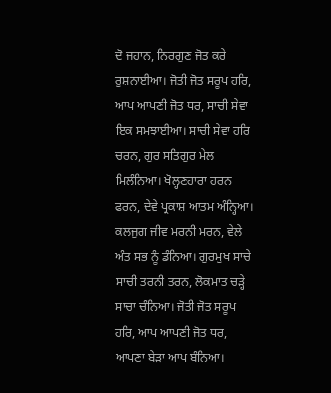ਦੋ ਜਹਾਨ, ਨਿਰਗੁਣ ਜੋਤ ਕਰੇ ਰੁਸ਼ਨਾਈਆ। ਜੋਤੀ ਜੋਤ ਸਰੂਪ ਹਰਿ, ਆਪ ਆਪਣੀ ਜੋਤ ਧਰ, ਸਾਚੀ ਸੇਵਾ ਇਕ ਸਮਝਾਈਆ। ਸਾਚੀ ਸੇਵਾ ਹਰਿ ਚਰਨ, ਗੁਰ ਸਤਿਗੁਰ ਮੇਲ ਮਿਲੰਨਿਆ। ਖੋਲ੍ਹਣਹਾਰਾ ਹਰਨ ਫਰਨ, ਦੇਵੇ ਪ੍ਰਕਾਸ਼ ਆਤਮ ਅੰਨ੍ਹਿਆ। ਕਲਜੁਗ ਜੀਵ ਮਰਨੀ ਮਰਨ, ਵੇਲੇ ਅੰਤ ਸਭ ਨੂੰ ਡੰਨਿਆ। ਗੁਰਮੁਖ ਸਾਚੇ ਸਾਚੀ ਤਰਨੀ ਤਰਨ, ਲੋਕਮਾਤ ਚੜ੍ਹੇ ਸਾਚਾ ਚੰਨਿਆ। ਜੋਤੀ ਜੋਤ ਸਰੂਪ ਹਰਿ, ਆਪ ਆਪਣੀ ਜੋਤ ਧਰ, ਆਪਣਾ ਬੇੜਾ ਆਪ ਬੰਨਿਆ।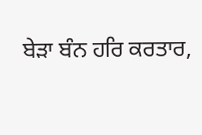ਬੇੜਾ ਬੰਨ ਹਰਿ ਕਰਤਾਰ,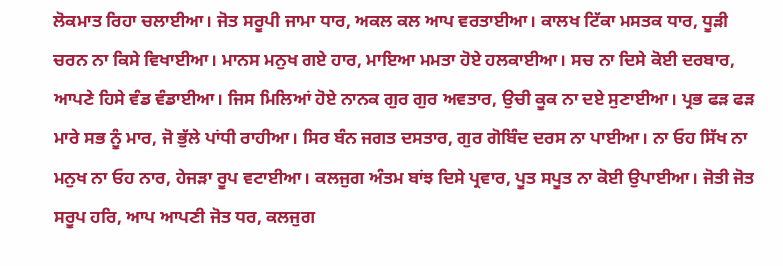ਲੋਕਮਾਤ ਰਿਹਾ ਚਲਾਈਆ। ਜੋਤ ਸਰੂਪੀ ਜਾਮਾ ਧਾਰ, ਅਕਲ ਕਲ ਆਪ ਵਰਤਾਈਆ। ਕਾਲਖ ਟਿੱਕਾ ਮਸਤਕ ਧਾਰ, ਧੂੜੀ ਚਰਨ ਨਾ ਕਿਸੇ ਵਿਖਾਈਆ। ਮਾਨਸ ਮਨੁਖ ਗਏ ਹਾਰ, ਮਾਇਆ ਮਮਤਾ ਹੋਏ ਹਲਕਾਈਆ। ਸਚ ਨਾ ਦਿਸੇ ਕੋਈ ਦਰਬਾਰ, ਆਪਣੇ ਹਿਸੇ ਵੰਡ ਵੰਡਾਈਆ। ਜਿਸ ਮਿਲਿਆਂ ਹੋਏ ਨਾਨਕ ਗੁਰ ਗੁਰ ਅਵਤਾਰ, ਉਚੀ ਕੂਕ ਨਾ ਦਏ ਸੁਣਾਈਆ। ਪ੍ਰਭ ਫੜ ਫੜ ਮਾਰੇ ਸਭ ਨੂੰ ਮਾਰ, ਜੋ ਭੁੱਲੇ ਪਾਂਧੀ ਰਾਹੀਆ। ਸਿਰ ਬੰਨ ਜਗਤ ਦਸਤਾਰ, ਗੁਰ ਗੋਬਿੰਦ ਦਰਸ ਨਾ ਪਾਈਆ। ਨਾ ਓਹ ਸਿੱਖ ਨਾ ਮਨੁਖ ਨਾ ਓਹ ਨਾਰ, ਹੇਜੜਾ ਰੂਪ ਵਟਾਈਆ। ਕਲਜੁਗ ਅੰਤਮ ਬਾਂਝ ਦਿਸੇ ਪ੍ਰਵਾਰ, ਪੂਤ ਸਪੂਤ ਨਾ ਕੋਈ ਉਪਾਈਆ। ਜੋਤੀ ਜੋਤ ਸਰੂਪ ਹਰਿ, ਆਪ ਆਪਣੀ ਜੋਤ ਧਰ, ਕਲਜੁਗ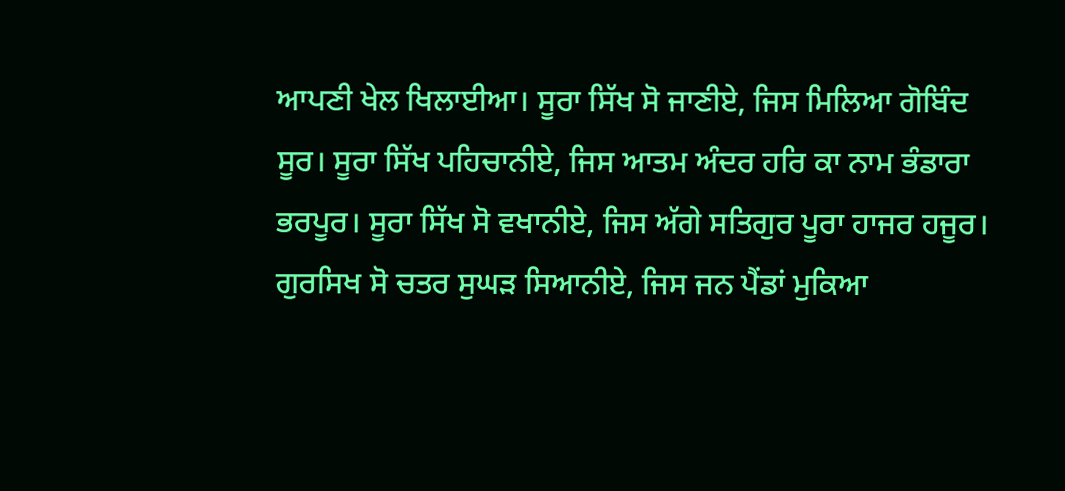ਆਪਣੀ ਖੇਲ ਖਿਲਾਈਆ। ਸੂਰਾ ਸਿੱਖ ਸੋ ਜਾਣੀਏ, ਜਿਸ ਮਿਲਿਆ ਗੋਬਿੰਦ ਸੂਰ। ਸੂਰਾ ਸਿੱਖ ਪਹਿਚਾਨੀਏ, ਜਿਸ ਆਤਮ ਅੰਦਰ ਹਰਿ ਕਾ ਨਾਮ ਭੰਡਾਰਾ ਭਰਪੂਰ। ਸੂਰਾ ਸਿੱਖ ਸੋ ਵਖਾਨੀਏ, ਜਿਸ ਅੱਗੇ ਸਤਿਗੁਰ ਪੂਰਾ ਹਾਜਰ ਹਜੂਰ। ਗੁਰਸਿਖ ਸੋ ਚਤਰ ਸੁਘੜ ਸਿਆਨੀਏ, ਜਿਸ ਜਨ ਪੈਂਡਾਂ ਮੁਕਿਆ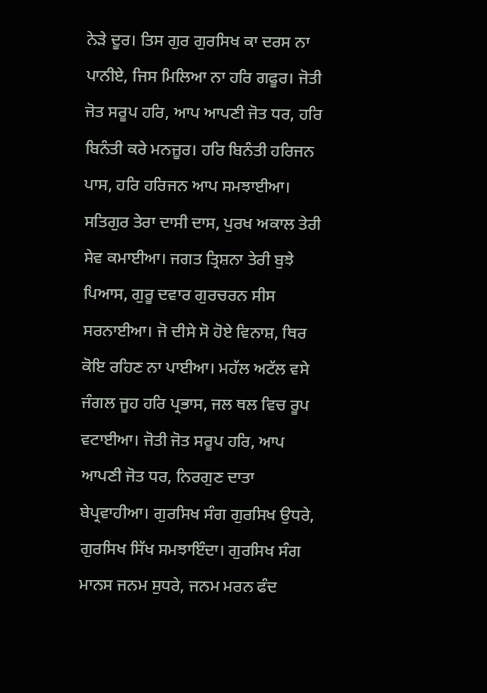ਨੇੜੇ ਦੂਰ। ਤਿਸ ਗੁਰ ਗੁਰਸਿਖ ਕਾ ਦਰਸ ਨਾ ਪਾਨੀਏ, ਜਿਸ ਮਿਲਿਆ ਨਾ ਹਰਿ ਗਫੂਰ। ਜੋਤੀ ਜੋਤ ਸਰੂਪ ਹਰਿ, ਆਪ ਆਪਣੀ ਜੋਤ ਧਰ, ਹਰਿ ਬਿਨੰਤੀ ਕਰੇ ਮਨਜ਼ੂਰ। ਹਰਿ ਬਿਨੰਤੀ ਹਰਿਜਨ ਪਾਸ, ਹਰਿ ਹਰਿਜਨ ਆਪ ਸਮਝਾਈਆ। ਸਤਿਗੁਰ ਤੇਰਾ ਦਾਸੀ ਦਾਸ, ਪੁਰਖ ਅਕਾਲ ਤੇਰੀ ਸੇਵ ਕਮਾਈਆ। ਜਗਤ ਤ੍ਰਿਸ਼ਨਾ ਤੇਰੀ ਬੁਝੇ ਪਿਆਸ, ਗੁਰੂ ਦਵਾਰ ਗੁਰਚਰਨ ਸੀਸ ਸਰਨਾਈਆ। ਜੋ ਦੀਸੇ ਸੋ ਹੋਏ ਵਿਨਾਸ਼, ਥਿਰ ਕੋਇ ਰਹਿਣ ਨਾ ਪਾਈਆ। ਮਹੱਲ ਅਟੱਲ ਵਸੇ ਜੰਗਲ ਜੂਹ ਹਰਿ ਪ੍ਰਭਾਸ, ਜਲ ਥਲ ਵਿਚ ਰੂਪ ਵਟਾਈਆ। ਜੋਤੀ ਜੋਤ ਸਰੂਪ ਹਰਿ, ਆਪ ਆਪਣੀ ਜੋਤ ਧਰ, ਨਿਰਗੁਣ ਦਾਤਾ ਬੇਪ੍ਰਵਾਹੀਆ। ਗੁਰਸਿਖ ਸੰਗ ਗੁਰਸਿਖ ਉਧਰੇ, ਗੁਰਸਿਖ ਸਿੱਖ ਸਮਝਾਇੰਦਾ। ਗੁਰਸਿਖ ਸੰਗ ਮਾਨਸ ਜਨਮ ਸੁਧਰੇ, ਜਨਮ ਮਰਨ ਫੰਦ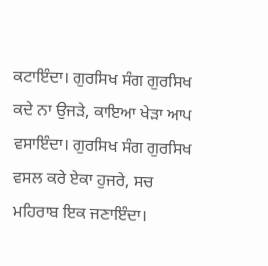ਕਟਾਇੰਦਾ। ਗੁਰਸਿਖ ਸੰਗ ਗੁਰਸਿਖ ਕਦੇ ਨਾ ਉਜੜੇ, ਕਾਇਆ ਖੇੜਾ ਆਪ ਵਸਾਇੰਦਾ। ਗੁਰਸਿਖ ਸੰਗ ਗੁਰਸਿਖ ਵਸਲ ਕਰੇ ਏਕਾ ਹੁਜਰੇ, ਸਚ ਮਹਿਰਾਬ ਇਕ ਜਣਾਇੰਦਾ।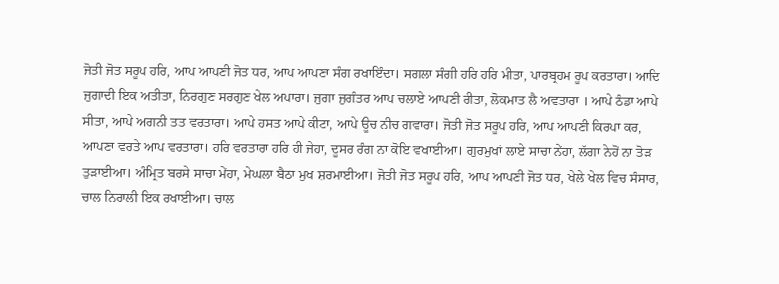ਜੋਤੀ ਜੋਤ ਸਰੂਪ ਹਰਿ, ਆਪ ਆਪਣੀ ਜੋਤ ਧਰ, ਆਪ ਆਪਣਾ ਸੰਗ ਰਖਾਇੰਦਾ। ਸਗਲਾ ਸੰਗੀ ਹਰਿ ਹਰਿ ਮੀਤਾ, ਪਾਰਬ੍ਰਹਮ ਰੂਪ ਕਰਤਾਰਾ। ਆਦਿ ਜੁਗਾਦੀ ਇਕ ਅਤੀਤਾ, ਨਿਰਗੁਣ ਸਰਗੁਣ ਖੇਲ ਅਪਾਰਾ। ਜੁਗਾ ਜੁਗੰਤਰ ਆਪ ਚਲਾਏ ਆਪਣੀ ਰੀਤਾ, ਲੋਕਮਾਤ ਲੈ ਅਵਤਾਰਾ । ਆਪੇ ਠੰਡਾ ਆਪੇ ਸੀਤਾ, ਆਪੇ ਅਗਨੀ ਤਤ ਵਰਤਾਰਾ। ਆਪੇ ਹਸਤ ਆਪੇ ਕੀਟਾ, ਆਪੇ ਊਚ ਨੀਚ ਗਵਾਰਾ। ਜੋਤੀ ਜੋਤ ਸਰੂਪ ਹਰਿ, ਆਪ ਆਪਣੀ ਕਿਰਪਾ ਕਰ, ਆਪਣਾ ਵਰਤੇ ਆਪ ਵਰਤਾਰਾ। ਹਰਿ ਵਰਤਾਰਾ ਹਰਿ ਹੀ ਜੇਹਾ, ਦੂਸਰ ਰੰਗ ਨਾ ਕੋਇ ਵਖਾਈਆ। ਗੁਰਮੁਖਾਂ ਲਾਏ ਸਾਚਾ ਨੇਂਹਾ, ਲੱਗਾ ਨੇਹੋਂ ਨਾ ਤੋੜ ਤੁੜਾਈਆ। ਅੰਮ੍ਰਿਤ ਬਰਸੇ ਸਾਚਾ ਮੇਂਹਾ, ਮੇਘਲਾ ਬੈਠਾ ਮੁਖ ਸ਼ਰਮਾਈਆ। ਜੋਤੀ ਜੋਤ ਸਰੂਪ ਹਰਿ, ਆਪ ਆਪਣੀ ਜੋਤ ਧਰ, ਖੇਲੇ ਖੇਲ ਵਿਚ ਸੰਸਾਰ, ਚਾਲ ਨਿਰਾਲੀ ਇਕ ਰਖਾਈਆ। ਚਾਲ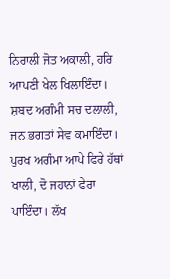ਨਿਰਾਲੀ ਜੋਤ ਅਕਾਲੀ, ਹਰਿ ਆਪਣੀ ਖੇਲ ਖਿਲਾਇੰਦਾ। ਸ਼ਬਦ ਅਗੰਮੀ ਸਚ ਦਲਾਲੀ, ਜਨ ਭਗਤਾਂ ਸੇਵ ਕਮਾਇੰਦਾ। ਪੁਰਖ ਅਗੰਮਾ ਆਪੇ ਫਿਰੇ ਹੱਥਾਂ ਖਾਲੀ, ਦੋ ਜਹਾਨਾਂ ਫੇਰਾ ਪਾਇੰਦਾ। ਲੱਖ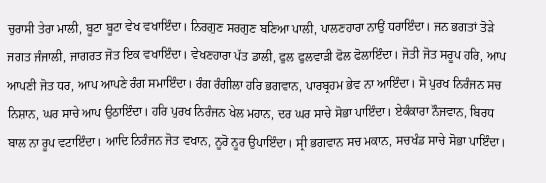ਚੁਰਾਸੀ ਤੇਰਾ ਮਾਲੀ, ਬੂਟਾ ਬੂਟਾ ਵੇਖ ਵਖਾਇੰਦਾ। ਨਿਰਗੁਣ ਸਰਗੁਣ ਬਣਿਆ ਪਾਲੀ, ਪਾਲਣਹਾਰਾ ਨਾਉਂ ਧਰਾਇੰਦਾ। ਜਨ ਭਗਤਾਂ ਤੋੜੇ ਜਗਤ ਜੰਜਾਲੀ, ਜਾਗਰਤ ਜੋਤ ਇਕ ਵਖਾਇੰਦਾ। ਵੇਖਣਹਾਰਾ ਪੱਤ ਡਾਲੀ, ਫੁਲ ਫੁਲਵਾੜੀ ਫੋਲ ਫੋਲਾਇੰਦਾ। ਜੋਤੀ ਜੋਤ ਸਰੂਪ ਹਰਿ, ਆਪ ਆਪਣੀ ਜੋਤ ਧਰ, ਆਪ ਆਪਣੇ ਰੰਗ ਸਮਾਇੰਦਾ। ਰੰਗ ਰੰਗੀਲਾ ਹਰਿ ਭਗਵਾਨ, ਪਾਰਬ੍ਰਹਮ ਭੇਵ ਨਾ ਆਇੰਦਾ। ਸੋ ਪੁਰਖ ਨਿਰੰਜਨ ਸਚ ਨਿਸ਼ਾਨ, ਘਰ ਸਾਚੇ ਆਪ ਉਠਾਇੰਦਾ। ਹਰਿ ਪੁਰਖ ਨਿਰੰਜਨ ਖੇਲ ਮਹਾਨ, ਦਰ ਘਰ ਸਾਚੇ ਸੋਭਾ ਪਾਇੰਦਾ। ਏਕੰਕਾਰਾ ਨੌਜਵਾਨ, ਬਿਰਧ ਬਾਲ ਨਾ ਰੂਪ ਵਟਾਇੰਦਾ। ਆਦਿ ਨਿਰੰਜਨ ਜੋਤ ਵਖਾਨ, ਨੂਰੋ ਨੂਰ ਉਪਾਇੰਦਾ। ਸ੍ਰੀ ਭਗਵਾਨ ਸਚ ਮਕਾਨ, ਸਚਖੰਡ ਸਾਚੇ ਸੋਭਾ ਪਾਇੰਦਾ।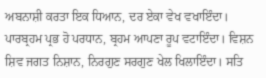ਅਬਨਾਸ਼ੀ ਕਰਤਾ ਇਕ ਧਿਆਨ, ਦਰ ਏਕਾ ਵੇਖ ਵਖਾਇੰਦਾ। ਪਾਰਬ੍ਰਹਮ ਪ੍ਰਭ ਹੋ ਪਰਧਾਨ, ਬ੍ਰਹਮ ਆਪਣਾ ਰੂਪ ਵਟਾਇੰਦਾ। ਵਿਸ਼ਨ ਸ਼ਿਵ ਜਗਤ ਨਿਸ਼ਾਨ, ਨਿਰਗੁਣ ਸਰਗੁਣ ਖੇਲ ਖਿਲਾਇੰਦਾ। ਸਤਿ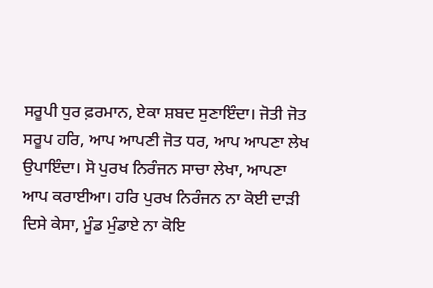ਸਰੂਪੀ ਧੁਰ ਫ਼ਰਮਾਨ, ਏਕਾ ਸ਼ਬਦ ਸੁਣਾਇੰਦਾ। ਜੋਤੀ ਜੋਤ ਸਰੂਪ ਹਰਿ, ਆਪ ਆਪਣੀ ਜੋਤ ਧਰ, ਆਪ ਆਪਣਾ ਲੇਖ ਉਪਾਇੰਦਾ। ਸੋ ਪੁਰਖ ਨਿਰੰਜਨ ਸਾਚਾ ਲੇਖਾ, ਆਪਣਾ ਆਪ ਕਰਾਈਆ। ਹਰਿ ਪੁਰਖ ਨਿਰੰਜਨ ਨਾ ਕੋਈ ਦਾੜੀ ਦਿਸੇ ਕੇਸਾ, ਮੂੰਡ ਮੁੰਡਾਏ ਨਾ ਕੋਇ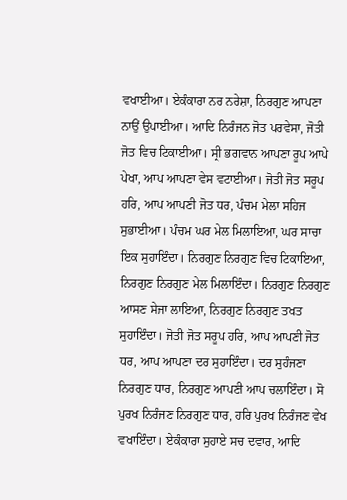ਵਖਾਈਆ। ਏਕੰਕਾਰਾ ਨਰ ਨਰੇਸ਼ਾ, ਨਿਰਗੁਣ ਆਪਣਾ ਨਾਉਂ ਉਪਾਈਆ। ਆਦਿ ਨਿਰੰਜਨ ਜੋਤ ਪਰਵੇਸਾ, ਜੋਤੀ ਜੋਤ ਵਿਚ ਟਿਕਾਈਆ। ਸ੍ਰੀ ਭਗਵਾਨ ਆਪਣਾ ਰੂਪ ਆਪੇ ਪੇਖਾ, ਆਪ ਆਪਣਾ ਵੇਸ ਵਟਾਈਆ। ਜੋਤੀ ਜੋਤ ਸਰੂਪ ਹਰਿ, ਆਪ ਆਪਣੀ ਜੋਤ ਧਰ, ਪੰਚਮ ਮੇਲਾ ਸਹਿਜ ਸੁਭਾਈਆ। ਪੰਚਮ ਘਰ ਮੇਲ ਮਿਲਾਇਆ, ਘਰ ਸਾਚਾ ਇਕ ਸੁਹਾਇੰਦਾ। ਨਿਰਗੁਣ ਨਿਰਗੁਣ ਵਿਚ ਟਿਕਾਇਆ, ਨਿਰਗੁਣ ਨਿਰਗੁਣ ਮੇਲ ਮਿਲਾਇੰਦਾ। ਨਿਰਗੁਣ ਨਿਰਗੁਣ ਆਸਣ ਸੇਜਾ ਲਾਇਆ, ਨਿਰਗੁਣ ਨਿਰਗੁਣ ਤਖਤ ਸੁਹਾਇੰਦਾ। ਜੋਤੀ ਜੋਤ ਸਰੂਪ ਹਰਿ, ਆਪ ਆਪਣੀ ਜੋਤ ਧਰ, ਆਪ ਆਪਣਾ ਦਰ ਸੁਹਾਇੰਦਾ। ਦਰ ਸੁਹੰਜਣਾ ਨਿਰਗੁਣ ਧਾਰ, ਨਿਰਗੁਣ ਆਪਣੀ ਆਪ ਚਲਾਇੰਦਾ। ਸੋ ਪੁਰਖ ਨਿਰੰਜਣ ਨਿਰਗੁਣ ਧਾਰ, ਹਰਿ ਪੁਰਖ ਨਿਰੰਜਣ ਵੇਖ ਵਖਾਇੰਦਾ। ਏਕੰਕਾਰਾ ਸੁਹਾਏ ਸਚ ਦਵਾਰ, ਆਦਿ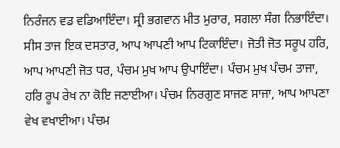ਨਿਰੰਜਨ ਵਡ ਵਡਿਆਇੰਦਾ। ਸ੍ਰੀ ਭਗਵਾਨ ਮੀਤ ਮੁਰਾਰ, ਸਗਲਾ ਸੰਗ ਨਿਭਾਇੰਦਾ। ਸੀਸ ਤਾਜ ਇਕ ਦਸਤਾਰ, ਆਪ ਆਪਣੀ ਆਪ ਟਿਕਾਇੰਦਾ। ਜੋਤੀ ਜੋਤ ਸਰੂਪ ਹਰਿ, ਆਪ ਆਪਣੀ ਜੋਤ ਧਰ, ਪੰਚਮ ਮੁਖ ਆਪ ਉਪਾਇੰਦਾ। ਪੰਚਮ ਮੁਖ ਪੰਚਮ ਤਾਜਾ, ਹਰਿ ਰੂਪ ਰੇਖ ਨਾ ਕੋਇ ਜਣਾਈਆ। ਪੰਚਮ ਨਿਰਗੁਣ ਸਾਜਣ ਸਾਜਾ, ਆਪ ਆਪਣਾ ਵੇਖ ਵਖਾਈਆ। ਪੰਚਮ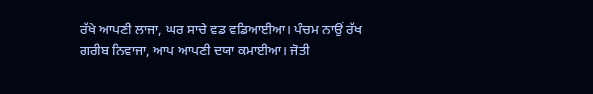ਰੱਖੇ ਆਪਣੀ ਲਾਜਾ, ਘਰ ਸਾਚੇ ਵਡ ਵਡਿਆਈਆ। ਪੰਚਮ ਨਾਉਂ ਰੱਖ ਗਰੀਬ ਨਿਵਾਜਾ, ਆਪ ਆਪਣੀ ਦਯਾ ਕਮਾਈਆ। ਜੋਤੀ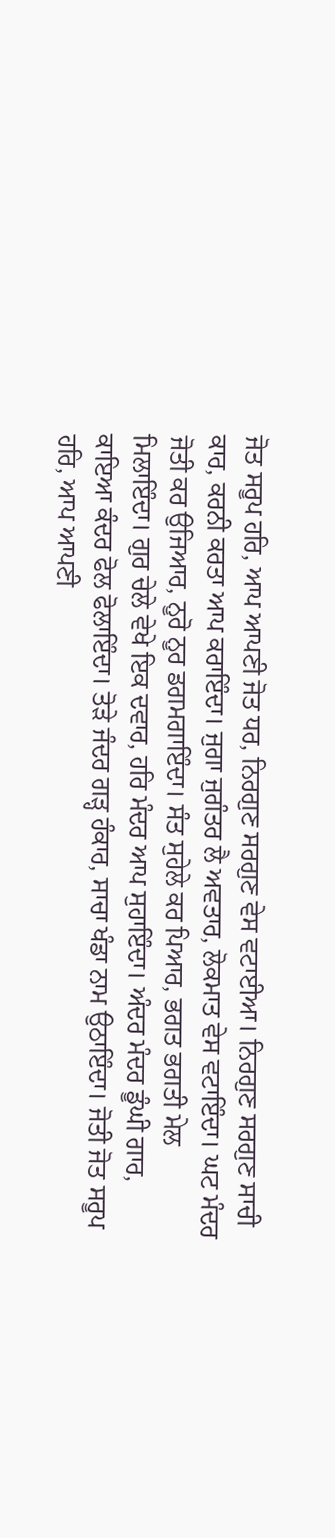ਜੋਤ ਸਰੂਪ ਹਰਿ, ਆਪ ਆਪਣੀ ਜੋਤ ਧਰ, ਨਿਰਗੁਣ ਸਰਗੁਣ ਵੇਸ ਵਟਾਈਆ। ਨਿਰਗੁਣ ਸਰਗੁਣ ਸਾਚੀ ਕਾਰ, ਕਰਨੀ ਕਰਤਾ ਆਪ ਕਰਾਇੰਦਾ। ਜੁਗਾ ਜੁਗੰਤਰ ਲੈ ਅਵਤਾਰ, ਲੋਕਮਾਤ ਵੇਸ ਵਟਾਇੰਦਾ। ਘਟ ਮੰਦਰ ਜੋਤੀ ਕਰ ਉਜਿਆਰ, ਨੂਰੋ ਨੂਰ ਡਗਮਗਾਇੰਦਾ। ਸੰਤ ਸੁਹੇਲੇ ਕਰ ਪਿਆਰ, ਭਗਤ ਭਗਤੀ ਮੇਲ ਮਿਲਾਇੰਦਾ। ਗੁਰ ਚੇਲੇ ਵੇਖੇ ਇਕ ਦਵਾਰ, ਹਰਿ ਮੰਦਰ ਆਪ ਸੁਹਾਇੰਦਾ। ਅੰਦਰ ਮੰਦਰ ਡੂੰਘੀ ਗਾਰ, ਕਾਇਆ ਕੰਦਰ ਫੋਲ ਫੋਲਾਇੰਦਾ। ਤੋੜੇ ਜੰਦਰ ਗੜ੍ਹ ਹੰਕਾਰ, ਸਾਚਾ ਖੰਡਾ ਨਾਮ ਉਠਾਇੰਦਾ। ਜੋਤੀ ਜੋਤ ਸਰੂਪ ਹਰਿ, ਆਪ ਆਪਣੀ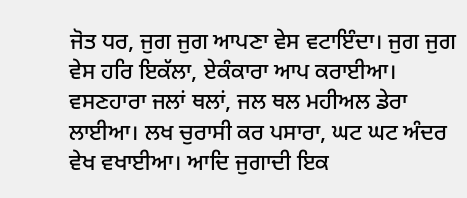ਜੋਤ ਧਰ, ਜੁਗ ਜੁਗ ਆਪਣਾ ਵੇਸ ਵਟਾਇੰਦਾ। ਜੁਗ ਜੁਗ ਵੇਸ ਹਰਿ ਇਕੱਲਾ, ਏਕੰਕਾਰਾ ਆਪ ਕਰਾਈਆ। ਵਸਣਹਾਰਾ ਜਲਾਂ ਥਲਾਂ, ਜਲ ਥਲ ਮਹੀਅਲ ਡੇਰਾ ਲਾਈਆ। ਲਖ ਚੁਰਾਸੀ ਕਰ ਪਸਾਰਾ, ਘਟ ਘਟ ਅੰਦਰ ਵੇਖ ਵਖਾਈਆ। ਆਦਿ ਜੁਗਾਦੀ ਇਕ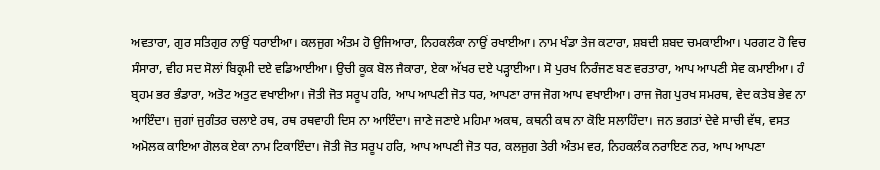ਅਵਤਾਰਾ, ਗੁਰ ਸਤਿਗੁਰ ਨਾਉਂ ਧਰਾਈਆ। ਕਲਜੁਗ ਅੰਤਮ ਹੋ ਉਜਿਆਰਾ, ਨਿਹਕਲੰਕਾ ਨਾਉਂ ਰਖਾਈਆ। ਨਾਮ ਖੰਡਾ ਤੇਜ ਕਟਾਰਾ, ਸ਼ਬਦੀ ਸ਼ਬਦ ਚਮਕਾਈਆ। ਪਰਗਟ ਹੋ ਵਿਚ ਸੰਸਾਰਾ, ਵੀਹ ਸਦ ਸੋਲਾਂ ਬਿਕ੍ਰਮੀ ਦਏ ਵਡਿਆਈਆ। ਉਚੀ ਕੂਕ ਬੋਲ ਜੈਕਾਰਾ, ਏਕਾ ਅੱਖਰ ਦਏ ਪੜ੍ਹਾਈਆ। ਸੋ ਪੁਰਖ ਨਿਰੰਜਣ ਬਣ ਵਰਤਾਰਾ, ਆਪ ਆਪਣੀ ਸੇਵ ਕਮਾਈਆ। ਹੰ ਬ੍ਰਹਮ ਭਰ ਭੰਡਾਰਾ, ਅਤੋਟ ਅਤੁਟ ਵਖਾਈਆ। ਜੋਤੀ ਜੋਤ ਸਰੂਪ ਹਰਿ, ਆਪ ਆਪਣੀ ਜੋਤ ਧਰ, ਆਪਣਾ ਰਾਜ ਜੋਗ ਆਪ ਵਖਾਈਆ। ਰਾਜ ਜੋਗ ਪੁਰਖ ਸਮਰਥ, ਵੇਦ ਕਤੇਬ ਭੇਵ ਨਾ ਆਇੰਦਾ। ਜੁਗਾਂ ਜੁਗੰਤਰ ਚਲਾਏ ਰਥ, ਰਥ ਰਥਵਾਹੀ ਦਿਸ ਨਾ ਆਇੰਦਾ। ਜਾਣੇ ਜਣਾਏ ਮਹਿਮਾ ਅਕਥ, ਕਥਨੀ ਕਥ ਨਾ ਕੋਇ ਸਲਾਹਿੰਦਾ। ਜਨ ਭਗਤਾਂ ਦੇਵੇ ਸਾਚੀ ਵੱਥ, ਵਸਤ ਅਮੋਲਕ ਕਾਇਆ ਗੋਲਕ ਏਕਾ ਨਾਮ ਟਿਕਾਇੰਦਾ। ਜੋਤੀ ਜੋਤ ਸਰੂਪ ਹਰਿ, ਆਪ ਆਪਣੀ ਜੋਤ ਧਰ, ਕਲਜੁਗ ਤੇਰੀ ਅੰਤਮ ਵਰ, ਨਿਹਕਲੰਕ ਨਰਾਇਣ ਨਰ, ਆਪ ਆਪਣਾ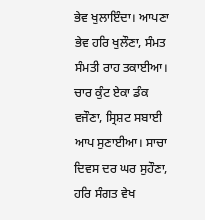ਭੇਵ ਖੁਲਾਇੰਦਾ। ਆਪਣਾ ਭੇਵ ਹਰਿ ਖੁਲੌਣਾ, ਸੰਮਤ ਸੰਮਤੀ ਰਾਹ ਤਕਾਈਆ। ਚਾਰ ਕੁੰਟ ਏਕਾ ਡੰਕ ਵਜੌਣਾ, ਸ੍ਰਿਸ਼ਟ ਸਬਾਈ ਆਪ ਸੁਣਾਈਆ। ਸਾਚਾ ਦਿਵਸ ਦਰ ਘਰ ਸੁਹੌਣਾ, ਹਰਿ ਸੰਗਤ ਵੇਖ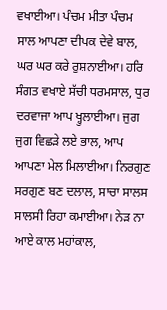ਵਖਾਈਆ। ਪੰਚਮ ਮੀਤਾ ਪੰਚਮ ਸਾਲ ਆਪਣਾ ਦੀਪਕ ਦੇਵੇ ਬਾਲ, ਘਰ ਘਰ ਕਰੇ ਰੁਸ਼ਨਾਈਆ। ਹਰਿ ਸੰਗਤ ਵਖਾਏ ਸੱਚੀ ਧਰਮਸਾਲ, ਧੁਰ ਦਰਵਾਜਾ ਆਪ ਖ੍ਹੁਲਾਈਆ। ਜੁਗ ਜੁਗ ਵਿਛੜੇ ਲਏ ਭਾਲ, ਆਪ ਆਪਣਾ ਮੇਲ ਮਿਲਾਈਆ। ਨਿਰਗੁਣ ਸਰਗੁਣ ਬਣ ਦਲਾਲ, ਸਾਚਾ ਸਾਲਸ ਸਾਲਸੀ ਰਿਹਾ ਕਮਾਈਆ। ਨੇੜ ਨਾ ਆਏ ਕਾਲ ਮਹਾਂਕਾਲ,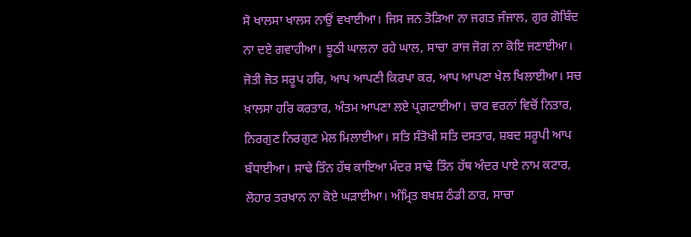ਸੋ ਖਾਲਸਾ ਖਾਲਸ ਨਾਉਂ ਵਖਾਈਆ। ਜਿਸ ਜਨ ਤੋੜਿਆ ਨਾ ਜਗਤ ਜੰਜਾਲ, ਗੁਰ ਗੋਬਿੰਦ ਨਾ ਦਏ ਗਵਾਹੀਆ। ਝੂਠੀ ਘਾਲਨਾ ਰਹੇ ਘਾਲ, ਸਾਚਾ ਰਾਜ ਜੋਗ ਨਾ ਕੋਇ ਜਣਾਈਆ। ਜੋਤੀ ਜੋਤ ਸਰੂਪ ਹਰਿ, ਆਪ ਆਪਣੀ ਕਿਰਪਾ ਕਰ, ਆਪ ਆਪਣਾ ਖੇਲ ਖਿਲਾਈਆ। ਸਚ ਖ਼ਾਲਸਾ ਹਰਿ ਕਰਤਾਰ, ਅੰਤਮ ਆਪਣਾ ਲਏ ਪ੍ਰਗਟਾਈਆ। ਚਾਰ ਵਰਨਾਂ ਵਿਚੋਂ ਨਿਤਾਰ, ਨਿਰਗੁਣ ਨਿਰਗੁਣ ਮੇਲ ਮਿਲਾਈਆ। ਸਤਿ ਸੰਤੋਖੀ ਸਤਿ ਦਸਤਾਰ, ਸ਼ਬਦ ਸਰੂਪੀ ਆਪ ਬੰਧਾਈਆ। ਸਾਢੇ ਤਿੰਨ ਹੱਥ ਕਾਇਆ ਮੰਦਰ ਸਾਢੇ ਤਿੰਨ ਹੱਥ ਅੰਦਰ ਪਾਏ ਨਾਮ ਕਟਾਰ, ਲੋਹਾਰ ਤਰਖਾਨ ਨਾ ਕੋਏ ਘੜਾਈਆ। ਅੰਮ੍ਰਿਤ ਬਖਸ਼ ਠੰਡੀ ਠਾਰ, ਸਾਚਾ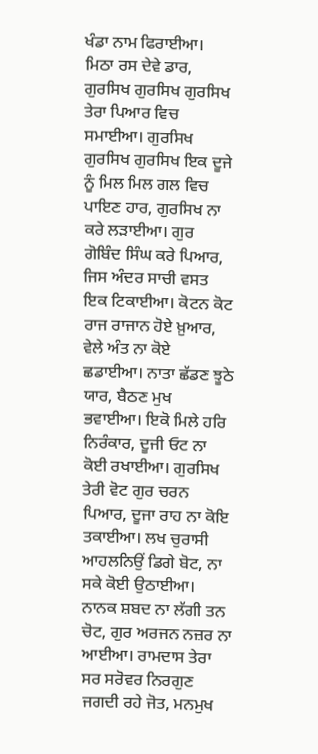ਖੰਡਾ ਨਾਮ ਫਿਰਾਈਆ। ਮਿਠਾ ਰਸ ਦੇਵੇ ਡਾਰ, ਗੁਰਸਿਖ ਗੁਰਸਿਖ ਗੁਰਸਿਖ ਤੇਰਾ ਪਿਆਰ ਵਿਚ ਸਮਾਈਆ। ਗੁਰਸਿਖ ਗੁਰਸਿਖ ਗੁਰਸਿਖ ਇਕ ਦੂਜੇ ਨੂੰ ਮਿਲ ਮਿਲ ਗਲ ਵਿਚ ਪਾਇਣ ਹਾਰ, ਗੁਰਸਿਖ ਨਾ ਕਰੇ ਲੜਾਈਆ। ਗੁਰ ਗੋਬਿੰਦ ਸਿੰਘ ਕਰੇ ਪਿਆਰ, ਜਿਸ ਅੰਦਰ ਸਾਚੀ ਵਸਤ ਇਕ ਟਿਕਾਈਆ। ਕੋਟਨ ਕੋਟ ਰਾਜ ਰਾਜਾਨ ਹੋਏ ਖ਼ੁਆਰ, ਵੇਲੇ ਅੰਤ ਨਾ ਕੋਏ ਛਡਾਈਆ। ਨਾਤਾ ਛੱਡਣ ਝੂਠੇ ਯਾਰ, ਬੈਠਣ ਮੁਖ ਭਵਾਈਆ। ਇਕੋ ਮਿਲੇ ਹਰਿ ਨਿਰੰਕਾਰ, ਦੂਜੀ ਓਟ ਨਾ ਕੋਈ ਰਖਾਈਆ। ਗੁਰਸਿਖ ਤੇਰੀ ਵੋਟ ਗੁਰ ਚਰਨ ਪਿਆਰ, ਦੂਜਾ ਰਾਹ ਨਾ ਕੋਇ ਤਕਾਈਆ। ਲਖ ਚੁਰਾਸੀ ਆਹਲਨਿਉਂ ਡਿਗੇ ਬੋਟ, ਨਾ ਸਕੇ ਕੋਈ ਉਠਾਈਆ। ਨਾਨਕ ਸ਼ਬਦ ਨਾ ਲੱਗੀ ਤਨ ਚੋਟ, ਗੁਰ ਅਰਜਨ ਨਜ਼ਰ ਨਾ ਆਈਆ। ਰਾਮਦਾਸ ਤੇਰਾ ਸਰ ਸਰੋਵਰ ਨਿਰਗੁਣ ਜਗਦੀ ਰਹੇ ਜੋਤ, ਮਨਮੁਖ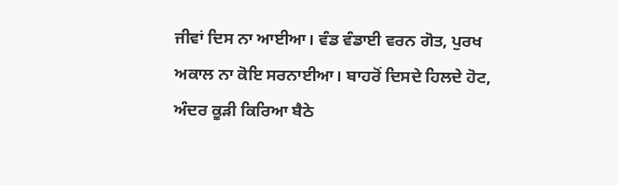ਜੀਵਾਂ ਦਿਸ ਨਾ ਆਈਆ। ਵੰਡ ਵੰਡਾਈ ਵਰਨ ਗੋਤ, ਪੁਰਖ ਅਕਾਲ ਨਾ ਕੋਇ ਸਰਨਾਈਆ। ਬਾਹਰੋਂ ਦਿਸਦੇ ਹਿਲਦੇ ਹੋਟ, ਅੰਦਰ ਕੂੜੀ ਕਿਰਿਆ ਬੈਠੇ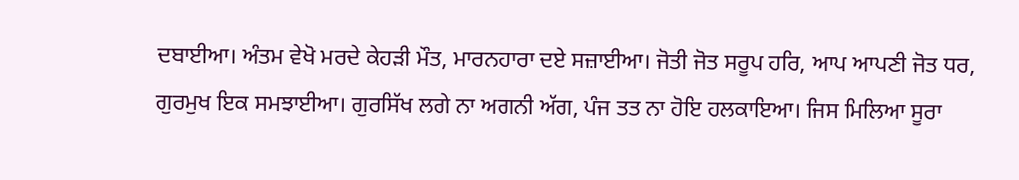ਦਬਾਈਆ। ਅੰਤਮ ਵੇਖੋ ਮਰਦੇ ਕੇਹੜੀ ਮੌਤ, ਮਾਰਨਹਾਰਾ ਦਏ ਸਜ਼ਾਈਆ। ਜੋਤੀ ਜੋਤ ਸਰੂਪ ਹਰਿ, ਆਪ ਆਪਣੀ ਜੋਤ ਧਰ, ਗੁਰਮੁਖ ਇਕ ਸਮਝਾਈਆ। ਗੁਰਸਿੱਖ ਲਗੇ ਨਾ ਅਗਨੀ ਅੱਗ, ਪੰਜ ਤਤ ਨਾ ਹੋਇ ਹਲਕਾਇਆ। ਜਿਸ ਮਿਲਿਆ ਸੂਰਾ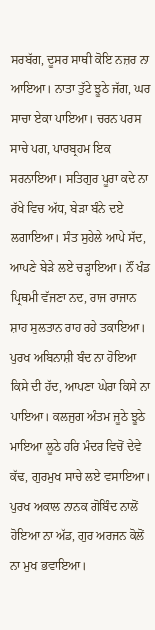ਸਰਬੱਗ, ਦੂਸਰ ਸਾਥੀ ਕੋਇ ਨਜ਼ਰ ਨਾ ਆਇਆ। ਨਾਤਾ ਤੁੱਟੇ ਝੂਠੇ ਜੱਗ, ਘਰ ਸਾਚਾ ਏਕਾ ਪਾਇਆ। ਚਰਨ ਪਰਸ ਸਾਚੇ ਪਗ, ਪਾਰਬ੍ਰਹਮ ਇਕ ਸਰਨਾਇਆ। ਸਤਿਗੁਰ ਪੂਰਾ ਕਦੇ ਨਾ ਰੱਖੇ ਵਿਚ ਅੱਧ, ਬੇੜਾ ਬੰਨੇ ਦਏ ਲਗਾਇਆ। ਸੰਤ ਸੁਹੇਲੇ ਆਪੇ ਸੱਦ, ਆਪਣੇ ਬੇੜੇ ਲਏ ਚੜ੍ਹਾਇਆ। ਨੌਂ ਖੰਡ ਪ੍ਰਿਥਮੀ ਵੱਜਣਾ ਨਦ, ਰਾਜ ਰਾਜਾਨ ਸ਼ਾਹ ਸੁਲਤਾਨ ਰਾਹ ਰਹੇ ਤਕਾਇਆ। ਪੁਰਖ ਅਬਿਨਾਸ਼ੀ ਬੰਦ ਨਾ ਹੋਇਆ ਕਿਸੇ ਦੀ ਹੱਦ, ਆਪਣਾ ਘੇਰਾ ਕਿਸੇ ਨਾ ਪਾਇਆ। ਕਲਜੁਗ ਅੰਤਮ ਜੂਠੇ ਝੂਠੇ ਮਾਇਆ ਲੂਠੇ ਹਰਿ ਮੰਦਰ ਵਿਚੋਂ ਦੇਵੇ ਕੱਢ, ਗੁਰਮੁਖ ਸਾਚੇ ਲਏ ਵਸਾਇਆ। ਪੁਰਖ ਅਕਾਲ ਨਾਨਕ ਗੋਬਿੰਦ ਨਾਲੋਂ ਹੋਇਆ ਨਾ ਅੱਡ, ਗੁਰ ਅਰਜਨ ਕੋਲੋਂ ਨਾ ਮੁਖ ਭਵਾਇਆ।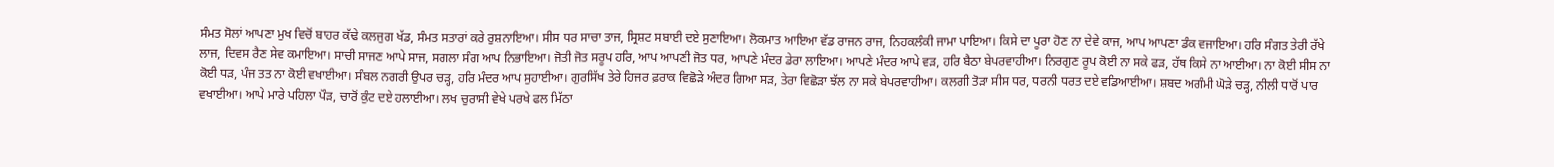ਸੰਮਤ ਸੋਲਾਂ ਆਪਣਾ ਮੁਖ ਵਿਚੋਂ ਬਾਹਰ ਕੱਢੇ ਕਲਜੁਗ ਖੱਡ, ਸੰਮਤ ਸਤਾਰਾਂ ਕਰੇ ਰੁਸ਼ਨਾਇਆ। ਸੀਸ ਧਰ ਸਾਚਾ ਤਾਜ, ਸ੍ਰਿਸ਼ਟ ਸਬਾਈ ਦਏ ਸੁਣਾਇਆ। ਲੋਕਮਾਤ ਆਇਆ ਵੱਡ ਰਾਜਨ ਰਾਜ, ਨਿਹਕਲੰਕੀ ਜਾਮਾ ਪਾਇਆ। ਕਿਸੇ ਦਾ ਪੂਰਾ ਹੋਣ ਨਾ ਦੇਵੇ ਕਾਜ, ਆਪ ਆਪਣਾ ਡੰਕ ਵਜਾਇਆ। ਹਰਿ ਸੰਗਤ ਤੇਰੀ ਰੱਖੇ ਲਾਜ, ਦਿਵਸ ਰੈਣ ਸੇਵ ਕਮਾਇਆ। ਸਾਚੀ ਸਾਜਣ ਆਪੇ ਸਾਜ, ਸਗਲਾ ਸੰਗ ਆਪ ਨਿਭਾਇਆ। ਜੋਤੀ ਜੋਤ ਸਰੂਪ ਹਰਿ, ਆਪ ਆਪਣੀ ਜੋਤ ਧਰ, ਆਪਣੇ ਮੰਦਰ ਡੇਰਾ ਲਾਇਆ। ਆਪਣੇ ਮੰਦਰ ਆਪੇ ਵੜ, ਹਰਿ ਬੈਠਾ ਬੇਪਰਵਾਹੀਆ। ਨਿਰਗੁਣ ਰੂਪ ਕੋਈ ਨਾ ਸਕੇ ਫੜ, ਹੱਥ ਕਿਸੇ ਨਾ ਆਈਆ। ਨਾ ਕੋਈ ਸੀਸ ਨਾ ਕੋਈ ਧੜ, ਪੰਜ ਤਤ ਨਾ ਕੋਈ ਵਖਾਈਆ। ਸੰਬਲ ਨਗਰੀ ਉਪਰ ਚੜ੍ਹ, ਹਰਿ ਮੰਦਰ ਆਪ ਸੁਹਾਈਆ। ਗੁਰਸਿੱਖ ਤੇਰੇ ਹਿਜਰ ਫ਼ਰਾਕ ਵਿਛੋੜੇ ਅੰਦਰ ਗਿਆ ਸੜ, ਤੇਰਾ ਵਿਛੋੜਾ ਝੱਲ ਨਾ ਸਕੇ ਬੇਪਰਵਾਹੀਆ। ਕਲਗੀ ਤੋੜਾ ਸੀਸ ਧਰ, ਧਰਨੀ ਧਰਤ ਦਏ ਵਡਿਆਈਆ। ਸ਼ਬਦ ਅਗੰਮੀ ਘੋੜੇ ਚੜ੍ਹ, ਨੀਲੀ ਧਾਰੋਂ ਪਾਰ ਵਖਾਈਆ। ਆਪੇ ਮਾਰੇ ਪਹਿਲਾ ਪੌੜ, ਚਾਰੋਂ ਕੁੰਟ ਦਏ ਹਲਾਈਆ। ਲਖ ਚੁਰਾਸੀ ਵੇਖੇ ਪਰਖੇ ਫਲ ਮਿੱਠਾ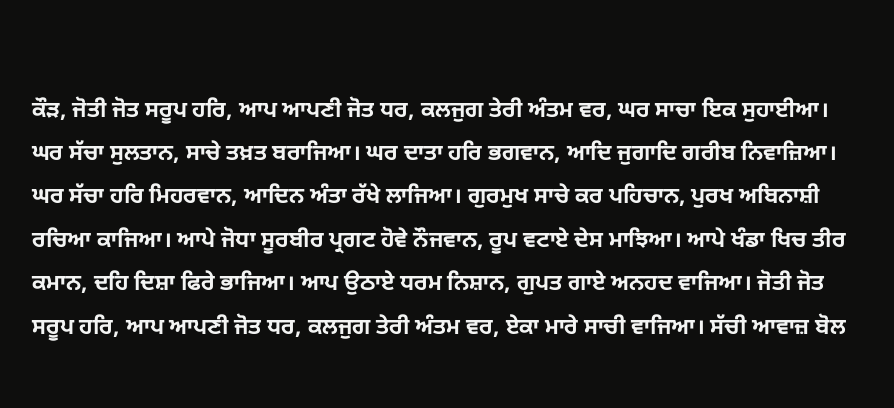ਕੌੜ, ਜੋਤੀ ਜੋਤ ਸਰੂਪ ਹਰਿ, ਆਪ ਆਪਣੀ ਜੋਤ ਧਰ, ਕਲਜੁਗ ਤੇਰੀ ਅੰਤਮ ਵਰ, ਘਰ ਸਾਚਾ ਇਕ ਸੁਹਾਈਆ। ਘਰ ਸੱਚਾ ਸੁਲਤਾਨ, ਸਾਚੇ ਤਖ਼ਤ ਬਰਾਜਿਆ। ਘਰ ਦਾਤਾ ਹਰਿ ਭਗਵਾਨ, ਆਦਿ ਜੁਗਾਦਿ ਗਰੀਬ ਨਿਵਾਜ਼ਿਆ। ਘਰ ਸੱਚਾ ਹਰਿ ਮਿਹਰਵਾਨ, ਆਦਿਨ ਅੰਤਾ ਰੱਖੇ ਲਾਜਿਆ। ਗੁਰਮੁਖ ਸਾਚੇ ਕਰ ਪਹਿਚਾਨ, ਪੁਰਖ ਅਬਿਨਾਸ਼ੀ ਰਚਿਆ ਕਾਜਿਆ। ਆਪੇ ਜੋਧਾ ਸੂਰਬੀਰ ਪ੍ਰਗਟ ਹੋਵੇ ਨੌਜਵਾਨ, ਰੂਪ ਵਟਾਏ ਦੇਸ ਮਾਝਿਆ। ਆਪੇ ਖੰਡਾ ਖਿਚ ਤੀਰ ਕਮਾਨ, ਦਹਿ ਦਿਸ਼ਾ ਫਿਰੇ ਭਾਜਿਆ। ਆਪ ਉਠਾਏ ਧਰਮ ਨਿਸ਼ਾਨ, ਗੁਪਤ ਗਾਏ ਅਨਹਦ ਵਾਜਿਆ। ਜੋਤੀ ਜੋਤ ਸਰੂਪ ਹਰਿ, ਆਪ ਆਪਣੀ ਜੋਤ ਧਰ, ਕਲਜੁਗ ਤੇਰੀ ਅੰਤਮ ਵਰ, ਏਕਾ ਮਾਰੇ ਸਾਚੀ ਵਾਜਿਆ। ਸੱਚੀ ਆਵਾਜ਼ ਬੋਲ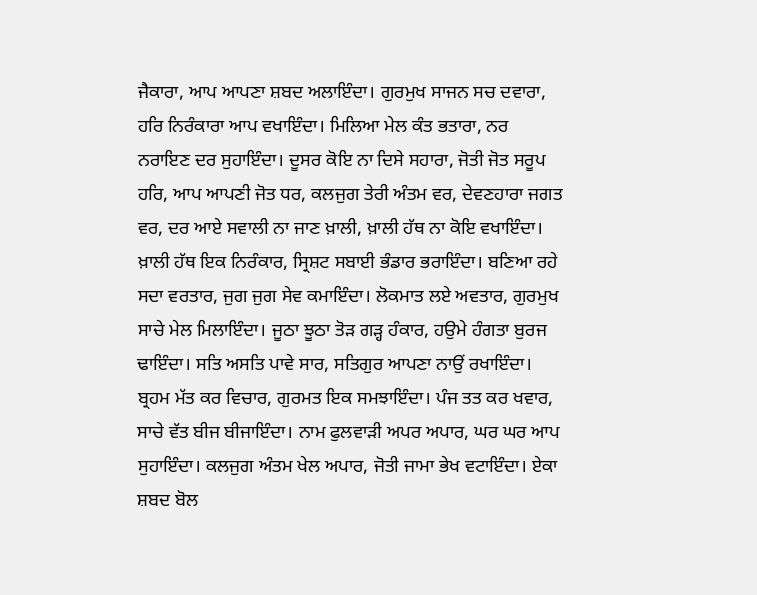ਜੈਕਾਰਾ, ਆਪ ਆਪਣਾ ਸ਼ਬਦ ਅਲਾਇੰਦਾ। ਗੁਰਮੁਖ ਸਾਜਨ ਸਚ ਦਵਾਰਾ, ਹਰਿ ਨਿਰੰਕਾਰਾ ਆਪ ਵਖਾਇੰਦਾ। ਮਿਲਿਆ ਮੇਲ ਕੰਤ ਭਤਾਰਾ, ਨਰ ਨਰਾਇਣ ਦਰ ਸੁਹਾਇੰਦਾ। ਦੂਸਰ ਕੋਇ ਨਾ ਦਿਸੇ ਸਹਾਰਾ, ਜੋਤੀ ਜੋਤ ਸਰੂਪ ਹਰਿ, ਆਪ ਆਪਣੀ ਜੋਤ ਧਰ, ਕਲਜੁਗ ਤੇਰੀ ਅੰਤਮ ਵਰ, ਦੇਵਣਹਾਰਾ ਜਗਤ ਵਰ, ਦਰ ਆਏ ਸਵਾਲੀ ਨਾ ਜਾਣ ਖ਼ਾਲੀ, ਖ਼ਾਲੀ ਹੱਥ ਨਾ ਕੋਇ ਵਖਾਇੰਦਾ। ਖ਼ਾਲੀ ਹੱਥ ਇਕ ਨਿਰੰਕਾਰ, ਸ੍ਰਿਸ਼ਟ ਸਬਾਈ ਭੰਡਾਰ ਭਰਾਇੰਦਾ। ਬਣਿਆ ਰਹੇ ਸਦਾ ਵਰਤਾਰ, ਜੁਗ ਜੁਗ ਸੇਵ ਕਮਾਇੰਦਾ। ਲੋਕਮਾਤ ਲਏ ਅਵਤਾਰ, ਗੁਰਮੁਖ ਸਾਚੇ ਮੇਲ ਮਿਲਾਇੰਦਾ। ਜੂਠਾ ਝੂਠਾ ਤੋੜ ਗੜ੍ਹ ਹੰਕਾਰ, ਹਉਮੇ ਹੰਗਤਾ ਬੁਰਜ ਢਾਇੰਦਾ। ਸਤਿ ਅਸਤਿ ਪਾਵੇ ਸਾਰ, ਸਤਿਗੁਰ ਆਪਣਾ ਨਾਉਂ ਰਖਾਇੰਦਾ। ਬ੍ਰਹਮ ਮੱਤ ਕਰ ਵਿਚਾਰ, ਗੁਰਮਤ ਇਕ ਸਮਝਾਇੰਦਾ। ਪੰਜ ਤਤ ਕਰ ਖਵਾਰ, ਸਾਚੇ ਵੱਤ ਬੀਜ ਬੀਜਾਇੰਦਾ। ਨਾਮ ਫੁਲਵਾੜੀ ਅਪਰ ਅਪਾਰ, ਘਰ ਘਰ ਆਪ ਸੁਹਾਇੰਦਾ। ਕਲਜੁਗ ਅੰਤਮ ਖੇਲ ਅਪਾਰ, ਜੋਤੀ ਜਾਮਾ ਭੇਖ ਵਟਾਇੰਦਾ। ਏਕਾ ਸ਼ਬਦ ਬੋਲ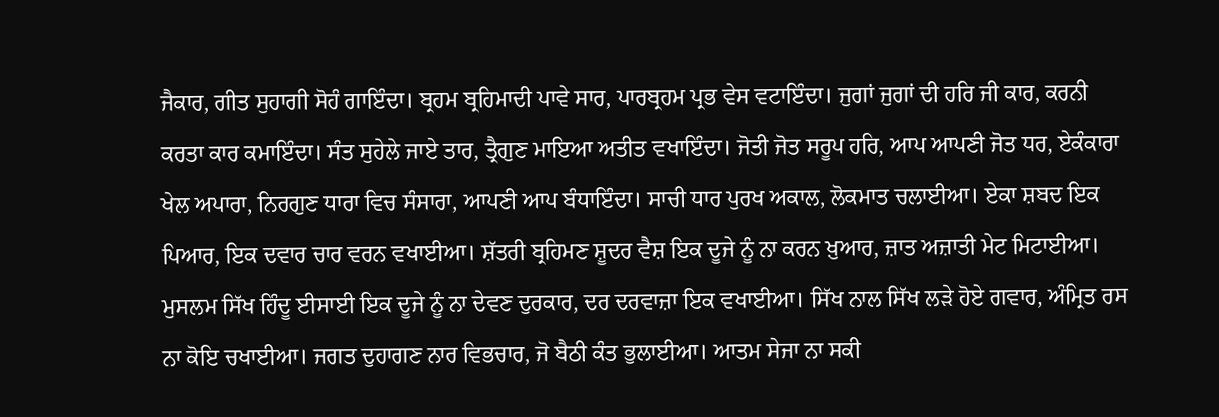ਜੈਕਾਰ, ਗੀਤ ਸੁਹਾਗੀ ਸੋਹੰ ਗਾਇੰਦਾ। ਬ੍ਰਹਮ ਬ੍ਰਹਿਮਾਦੀ ਪਾਵੇ ਸਾਰ, ਪਾਰਬ੍ਰਹਮ ਪ੍ਰਭ ਵੇਸ ਵਟਾਇੰਦਾ। ਜੁਗਾਂ ਜੁਗਾਂ ਦੀ ਹਰਿ ਜੀ ਕਾਰ, ਕਰਨੀ ਕਰਤਾ ਕਾਰ ਕਮਾਇੰਦਾ। ਸੰਤ ਸੁਹੇਲੇ ਜਾਏ ਤਾਰ, ਤ੍ਰੈਗੁਣ ਮਾਇਆ ਅਤੀਤ ਵਖਾਇੰਦਾ। ਜੋਤੀ ਜੋਤ ਸਰੂਪ ਹਰਿ, ਆਪ ਆਪਣੀ ਜੋਤ ਧਰ, ਏਕੰਕਾਰਾ ਖੇਲ ਅਪਾਰਾ, ਨਿਰਗੁਣ ਧਾਰਾ ਵਿਚ ਸੰਸਾਰਾ, ਆਪਣੀ ਆਪ ਬੰਧਾਇੰਦਾ। ਸਾਚੀ ਧਾਰ ਪੁਰਖ ਅਕਾਲ, ਲੋਕਮਾਤ ਚਲਾਈਆ। ਏਕਾ ਸ਼ਬਦ ਇਕ ਪਿਆਰ, ਇਕ ਦਵਾਰ ਚਾਰ ਵਰਨ ਵਖਾਈਆ। ਸ਼ੱਤਰੀ ਬ੍ਰਹਿਮਣ ਸ਼ੂਦਰ ਵੈਸ਼ ਇਕ ਦੂਜੇ ਨੂੰ ਨਾ ਕਰਨ ਖ਼ੁਆਰ, ਜ਼ਾਤ ਅਜ਼ਾਤੀ ਮੇਟ ਮਿਟਾਈਆ। ਮੁਸਲਮ ਸਿੱਖ ਹਿੰਦੂ ਈਸਾਈ ਇਕ ਦੂਜੇ ਨੂੰ ਨਾ ਦੇਵਣ ਦੁਰਕਾਰ, ਦਰ ਦਰਵਾਜ਼ਾ ਇਕ ਵਖਾਈਆ। ਸਿੱਖ ਨਾਲ ਸਿੱਖ ਲੜੇ ਹੋਏ ਗਵਾਰ, ਅੰਮ੍ਰਿਤ ਰਸ ਨਾ ਕੋਇ ਚਖਾਈਆ। ਜਗਤ ਦੁਹਾਗਣ ਨਾਰ ਵਿਭਚਾਰ, ਜੋ ਬੈਠੀ ਕੰਤ ਭੁਲਾਈਆ। ਆਤਮ ਸੇਜਾ ਨਾ ਸਕੀ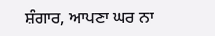ਸ਼ੰਗਾਰ, ਆਪਣਾ ਘਰ ਨਾ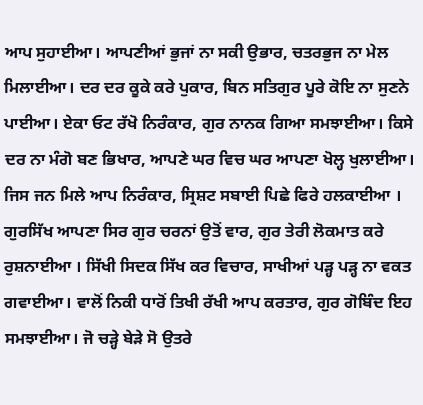ਆਪ ਸੁਹਾਈਆ। ਆਪਣੀਆਂ ਭੁਜਾਂ ਨਾ ਸਕੀ ਉਭਾਰ, ਚਤਰਭੁਜ ਨਾ ਮੇਲ ਮਿਲਾਈਆ। ਦਰ ਦਰ ਕੂਕੇ ਕਰੇ ਪੁਕਾਰ, ਬਿਨ ਸਤਿਗੁਰ ਪੂਰੇ ਕੋਇ ਨਾ ਸੁਣਨੇ ਪਾਈਆ। ਏਕਾ ਓਟ ਰੱਖੋ ਨਿਰੰਕਾਰ, ਗੁਰ ਨਾਨਕ ਗਿਆ ਸਮਝਾਈਆ। ਕਿਸੇ ਦਰ ਨਾ ਮੰਗੋ ਬਣ ਭਿਖਾਰ, ਆਪਣੇ ਘਰ ਵਿਚ ਘਰ ਆਪਣਾ ਖੋਲ੍ਹ ਖੁਲਾਈਆ। ਜਿਸ ਜਨ ਮਿਲੇ ਆਪ ਨਿਰੰਕਾਰ, ਸ੍ਰਿਸ਼ਟ ਸਬਾਈ ਪਿਛੇ ਫਿਰੇ ਹਲਕਾਈਆ । ਗੁਰਸਿੱਖ ਆਪਣਾ ਸਿਰ ਗੁਰ ਚਰਨਾਂ ਉਤੋਂ ਵਾਰ, ਗੁਰ ਤੇਰੀ ਲੋਕਮਾਤ ਕਰੇ ਰੁਸ਼ਨਾਈਆ । ਸਿੱਖੀ ਸਿਦਕ ਸਿੱਖ ਕਰ ਵਿਚਾਰ, ਸਾਖੀਆਂ ਪੜ੍ਹ ਪੜ੍ਹ ਨਾ ਵਕਤ ਗਵਾਈਆ। ਵਾਲੋਂ ਨਿਕੀ ਧਾਰੋਂ ਤਿਖੀ ਰੱਖੀ ਆਪ ਕਰਤਾਰ, ਗੁਰ ਗੋਬਿੰਦ ਇਹ ਸਮਝਾਈਆ। ਜੋ ਚੜ੍ਹੇ ਬੇੜੇ ਸੋ ਉਤਰੇ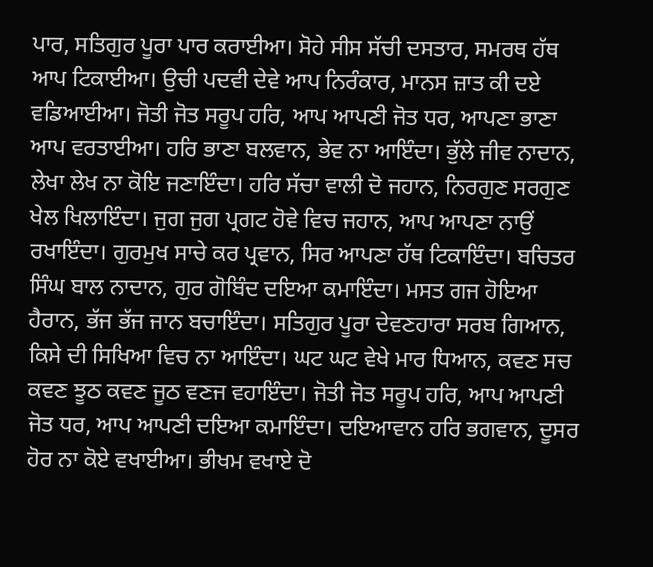ਪਾਰ, ਸਤਿਗੁਰ ਪੂਰਾ ਪਾਰ ਕਰਾਈਆ। ਸੋਹੇ ਸੀਸ ਸੱਚੀ ਦਸਤਾਰ, ਸਮਰਥ ਹੱਥ ਆਪ ਟਿਕਾਈਆ। ਉਚੀ ਪਦਵੀ ਦੇਵੇ ਆਪ ਨਿਰੰਕਾਰ, ਮਾਨਸ ਜ਼ਾਤ ਕੀ ਦਏ ਵਡਿਆਈਆ। ਜੋਤੀ ਜੋਤ ਸਰੂਪ ਹਰਿ, ਆਪ ਆਪਣੀ ਜੋਤ ਧਰ, ਆਪਣਾ ਭਾਣਾ ਆਪ ਵਰਤਾਈਆ। ਹਰਿ ਭਾਣਾ ਬਲਵਾਨ, ਭੇਵ ਨਾ ਆਇੰਦਾ। ਭੁੱਲੇ ਜੀਵ ਨਾਦਾਨ, ਲੇਖਾ ਲੇਖ ਨਾ ਕੋਇ ਜਣਾਇੰਦਾ। ਹਰਿ ਸੱਚਾ ਵਾਲੀ ਦੋ ਜਹਾਨ, ਨਿਰਗੁਣ ਸਰਗੁਣ ਖੇਲ ਖਿਲਾਇੰਦਾ। ਜੁਗ ਜੁਗ ਪ੍ਰਗਟ ਹੋਵੇ ਵਿਚ ਜਹਾਨ, ਆਪ ਆਪਣਾ ਨਾਉਂ ਰਖਾਇੰਦਾ। ਗੁਰਮੁਖ ਸਾਚੇ ਕਰ ਪ੍ਰਵਾਨ, ਸਿਰ ਆਪਣਾ ਹੱਥ ਟਿਕਾਇੰਦਾ। ਬਚਿਤਰ ਸਿੰਘ ਬਾਲ ਨਾਦਾਨ, ਗੁਰ ਗੋਬਿੰਦ ਦਇਆ ਕਮਾਇੰਦਾ। ਮਸਤ ਗਜ ਹੋਇਆ ਹੈਰਾਨ, ਭੱਜ ਭੱਜ ਜਾਨ ਬਚਾਇੰਦਾ। ਸਤਿਗੁਰ ਪੂਰਾ ਦੇਵਣਹਾਰਾ ਸਰਬ ਗਿਆਨ, ਕਿਸੇ ਦੀ ਸਿਖਿਆ ਵਿਚ ਨਾ ਆਇੰਦਾ। ਘਟ ਘਟ ਵੇਖੇ ਮਾਰ ਧਿਆਨ, ਕਵਣ ਸਚ ਕਵਣ ਝੂਠ ਕਵਣ ਜੂਠ ਵਣਜ ਵਹਾਇੰਦਾ। ਜੋਤੀ ਜੋਤ ਸਰੂਪ ਹਰਿ, ਆਪ ਆਪਣੀ ਜੋਤ ਧਰ, ਆਪ ਆਪਣੀ ਦਇਆ ਕਮਾਇੰਦਾ। ਦਇਆਵਾਨ ਹਰਿ ਭਗਵਾਨ, ਦੂਸਰ ਹੋਰ ਨਾ ਕੋਏ ਵਖਾਈਆ। ਭੀਖਮ ਵਖਾਏ ਦੋ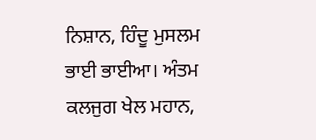ਨਿਸ਼ਾਨ, ਹਿੰਦੂ ਮੁਸਲਮ ਭਾਈ ਭਾਈਆ। ਅੰਤਮ ਕਲਜੁਗ ਖੇਲ ਮਹਾਨ,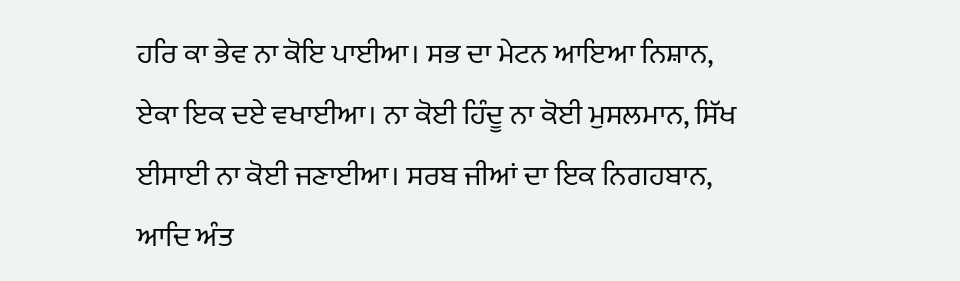ਹਰਿ ਕਾ ਭੇਵ ਨਾ ਕੋਇ ਪਾਈਆ। ਸਭ ਦਾ ਮੇਟਨ ਆਇਆ ਨਿਸ਼ਾਨ, ਏਕਾ ਇਕ ਦਏ ਵਖਾਈਆ। ਨਾ ਕੋਈ ਹਿੰਦੂ ਨਾ ਕੋਈ ਮੁਸਲਮਾਨ, ਸਿੱਖ ਈਸਾਈ ਨਾ ਕੋਈ ਜਣਾਈਆ। ਸਰਬ ਜੀਆਂ ਦਾ ਇਕ ਨਿਗਹਬਾਨ, ਆਦਿ ਅੰਤ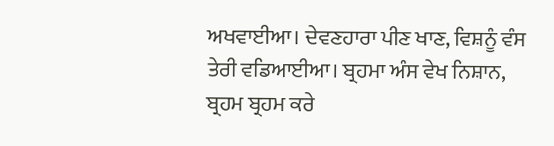ਅਖਵਾਈਆ। ਦੇਵਣਹਾਰਾ ਪੀਣ ਖਾਣ, ਵਿਸ਼ਨੂੰ ਵੰਸ ਤੇਰੀ ਵਡਿਆਈਆ। ਬ੍ਰਹਮਾ ਅੰਸ ਵੇਖ ਨਿਸ਼ਾਨ, ਬ੍ਰਹਮ ਬ੍ਰਹਮ ਕਰੇ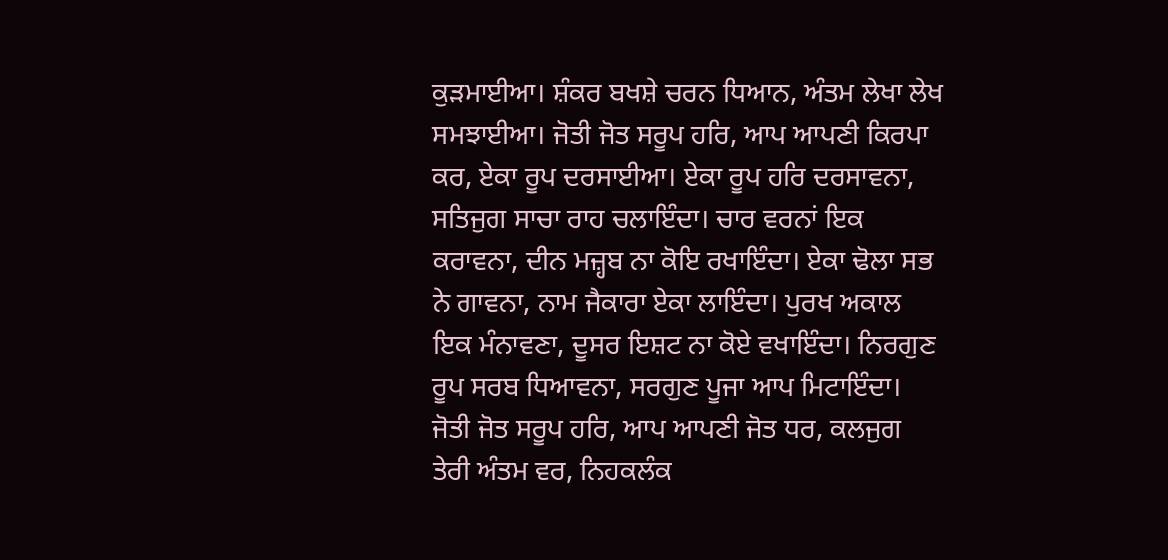ਕੁੜਮਾਈਆ। ਸ਼ੰਕਰ ਬਖਸ਼ੇ ਚਰਨ ਧਿਆਨ, ਅੰਤਮ ਲੇਖਾ ਲੇਖ ਸਮਝਾਈਆ। ਜੋਤੀ ਜੋਤ ਸਰੂਪ ਹਰਿ, ਆਪ ਆਪਣੀ ਕਿਰਪਾ ਕਰ, ਏਕਾ ਰੂਪ ਦਰਸਾਈਆ। ਏਕਾ ਰੂਪ ਹਰਿ ਦਰਸਾਵਨਾ, ਸਤਿਜੁਗ ਸਾਚਾ ਰਾਹ ਚਲਾਇੰਦਾ। ਚਾਰ ਵਰਨਾਂ ਇਕ ਕਰਾਵਨਾ, ਦੀਨ ਮਜ਼੍ਹਬ ਨਾ ਕੋਇ ਰਖਾਇੰਦਾ। ਏਕਾ ਢੋਲਾ ਸਭ ਨੇ ਗਾਵਨਾ, ਨਾਮ ਜੈਕਾਰਾ ਏਕਾ ਲਾਇੰਦਾ। ਪੁਰਖ ਅਕਾਲ ਇਕ ਮੰਨਾਵਣਾ, ਦੂਸਰ ਇਸ਼ਟ ਨਾ ਕੋਏ ਵਖਾਇੰਦਾ। ਨਿਰਗੁਣ ਰੂਪ ਸਰਬ ਧਿਆਵਨਾ, ਸਰਗੁਣ ਪੂਜਾ ਆਪ ਮਿਟਾਇੰਦਾ। ਜੋਤੀ ਜੋਤ ਸਰੂਪ ਹਰਿ, ਆਪ ਆਪਣੀ ਜੋਤ ਧਰ, ਕਲਜੁਗ ਤੇਰੀ ਅੰਤਮ ਵਰ, ਨਿਹਕਲੰਕ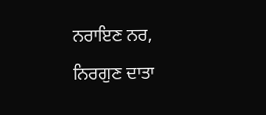ਨਰਾਇਣ ਨਰ, ਨਿਰਗੁਣ ਦਾਤਾ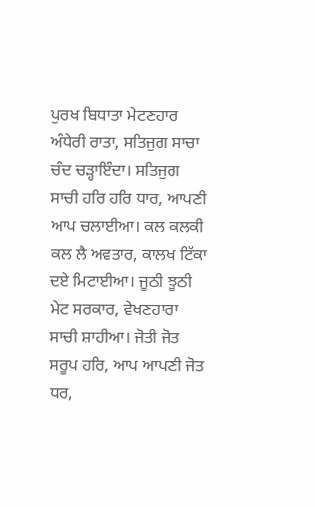ਪੁਰਖ ਬਿਧਾਤਾ ਮੇਟਣਹਾਰ ਅੰਧੇਰੀ ਰਾਤਾ, ਸਤਿਜੁਗ ਸਾਚਾ ਚੰਦ ਚੜ੍ਹਾਇੰਦਾ। ਸਤਿਜੁਗ ਸਾਚੀ ਹਰਿ ਹਰਿ ਧਾਰ, ਆਪਣੀ ਆਪ ਚਲਾਈਆ। ਕਲ ਕਲਕੀ ਕਲ ਲੈ ਅਵਤਾਰ, ਕਾਲਖ ਟਿੱਕਾ ਦਏ ਮਿਟਾਈਆ। ਜੂਠੀ ਝੂਠੀ ਮੇਟ ਸਰਕਾਰ, ਵੇਖਣਹਾਰਾ ਸਾਚੀ ਸ਼ਾਹੀਆ। ਜੋਤੀ ਜੋਤ ਸਰੂਪ ਹਰਿ, ਆਪ ਆਪਣੀ ਜੋਤ ਧਰ,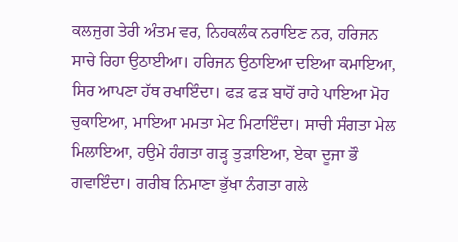ਕਲਜੁਗ ਤੇਰੀ ਅੰਤਮ ਵਰ, ਨਿਹਕਲੰਕ ਨਰਾਇਣ ਨਰ, ਹਰਿਜਨ ਸਾਚੇ ਰਿਹਾ ਉਠਾਈਆ। ਹਰਿਜਨ ਉਠਾਇਆ ਦਇਆ ਕਮਾਇਆ, ਸਿਰ ਆਪਣਾ ਹੱਥ ਰਖਾਇੰਦਾ। ਫੜ ਫੜ ਬਾਹੋਂ ਰਾਹੇ ਪਾਇਆ ਮੋਹ ਚੁਕਾਇਆ, ਮਾਇਆ ਮਮਤਾ ਮੇਟ ਮਿਟਾਇੰਦਾ। ਸਾਚੀ ਸੰਗਤਾ ਮੇਲ ਮਿਲਾਇਆ, ਹਉਮੇ ਹੰਗਤਾ ਗੜ੍ਹ ਤੁੜਾਇਆ, ਏਕਾ ਦੂਜਾ ਭੌ ਗਵਾਇੰਦਾ। ਗਰੀਬ ਨਿਮਾਣਾ ਭੁੱਖਾ ਨੰਗਤਾ ਗਲੇ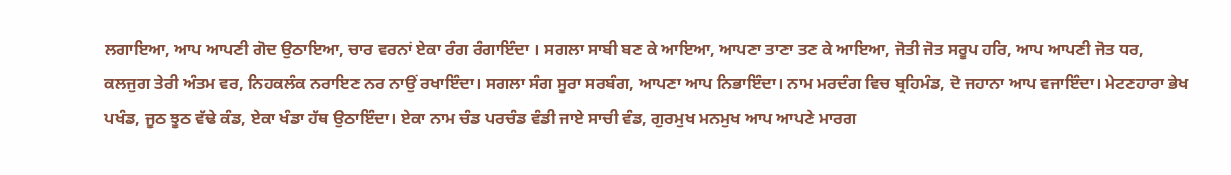ਲਗਾਇਆ, ਆਪ ਆਪਣੀ ਗੋਦ ਉਠਾਇਆ, ਚਾਰ ਵਰਨਾਂ ਏਕਾ ਰੰਗ ਰੰਗਾਇੰਦਾ । ਸਗਲਾ ਸਾਬੀ ਬਣ ਕੇ ਆਇਆ, ਆਪਣਾ ਤਾਣਾ ਤਣ ਕੇ ਆਇਆ, ਜੋਤੀ ਜੋਤ ਸਰੂਪ ਹਰਿ, ਆਪ ਆਪਣੀ ਜੋਤ ਧਰ, ਕਲਜੁਗ ਤੇਰੀ ਅੰਤਮ ਵਰ, ਨਿਹਕਲੰਕ ਨਰਾਇਣ ਨਰ ਨਾਉਂ ਰਖਾਇੰਦਾ। ਸਗਲਾ ਸੰਗ ਸੂਰਾ ਸਰਬੰਗ, ਆਪਣਾ ਆਪ ਨਿਭਾਇੰਦਾ। ਨਾਮ ਮਰਦੰਗ ਵਿਚ ਬ੍ਰਹਿਮੰਡ, ਦੋ ਜਹਾਨਾ ਆਪ ਵਜਾਇੰਦਾ। ਮੇਟਣਹਾਰਾ ਭੇਖ ਪਖੰਡ, ਜੂਠ ਝੂਠ ਵੱਢੇ ਕੰਡ, ਏਕਾ ਖੰਡਾ ਹੱਥ ਉਠਾਇੰਦਾ। ਏਕਾ ਨਾਮ ਚੰਡ ਪਰਚੰਡ ਵੰਡੀ ਜਾਏ ਸਾਚੀ ਵੰਡ, ਗੁਰਮੁਖ ਮਨਮੁਖ ਆਪ ਆਪਣੇ ਮਾਰਗ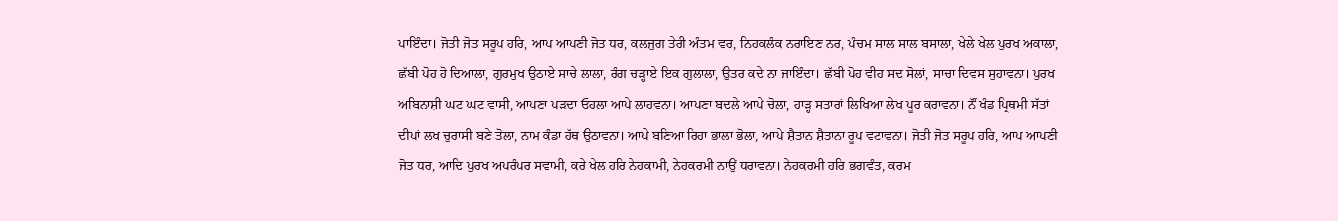ਪਾਇੰਦਾ। ਜੋਤੀ ਜੋਤ ਸਰੂਪ ਹਰਿ, ਆਪ ਆਪਣੀ ਜੋਤ ਧਰ, ਕਲਜੁਗ ਤੇਰੀ ਅੰਤਮ ਵਰ, ਨਿਹਕਲੰਕ ਨਰਾਇਣ ਨਰ, ਪੰਚਮ ਸਾਲ ਸਾਲ ਬਸਾਲਾ, ਖੇਲੇ ਖੇਲ ਪੁਰਖ ਅਕਾਲਾ, ਛੱਬੀ ਪੋਹ ਹੋ ਦਿਆਲਾ, ਗੁਰਮੁਖ ਉਠਾਏ ਸਾਚੇ ਲਾਲਾ, ਰੰਗ ਚੜ੍ਹਾਏ ਇਕ ਗੁਲਾਲਾ, ਉਤਰ ਕਦੇ ਨਾ ਜਾਇੰਦਾ। ਛੱਬੀ ਪੋਹ ਵੀਹ ਸਦ ਸੋਲਾਂ, ਸਾਚਾ ਦਿਵਸ ਸੁਹਾਵਨਾ। ਪੁਰਖ ਅਬਿਨਾਸ਼ੀ ਘਟ ਘਟ ਵਾਸੀ, ਆਪਣਾ ਪੜਦਾ ਓਹਲਾ ਆਪੇ ਲਾਹਵਨਾ। ਆਪਣਾ ਬਦਲੇ ਆਪੇ ਚੋਲਾ, ਹਾੜ੍ਹ ਸਤਾਰਾਂ ਲਿਖਿਆ ਲੇਖ ਪੂਰ ਕਰਾਵਨਾ। ਨੌਂ ਖੰਡ ਪ੍ਰਿਥਮੀ ਸੱਤਾਂ ਦੀਪਾਂ ਲਖ ਚੁਰਾਸੀ ਬਣੇ ਤੋਲਾ, ਨਾਮ ਕੰਡਾ ਹੱਥ ਉਠਾਵਨਾ। ਆਪੇ ਬਣਿਆ ਰਿਹਾ ਭਾਲਾ ਭੋਲਾ, ਆਪੇ ਸ਼ੈਤਾਨ ਸ਼ੈਤਾਨਾ ਰੂਪ ਵਟਾਵਨਾ। ਜੋਤੀ ਜੋਤ ਸਰੂਪ ਹਰਿ, ਆਪ ਆਪਣੀ ਜੋਤ ਧਰ, ਆਦਿ ਪੁਰਖ ਅਪਰੰਪਰ ਸਵਾਮੀ, ਕਰੇ ਖੇਲ ਹਰਿ ਨੇਹਕਾਮੀ, ਨੇਹਕਰਮੀ ਨਾਉਂ ਧਰਾਵਨਾ। ਨੇਹਕਰਮੀ ਹਰਿ ਭਗਵੰਤ, ਕਰਮ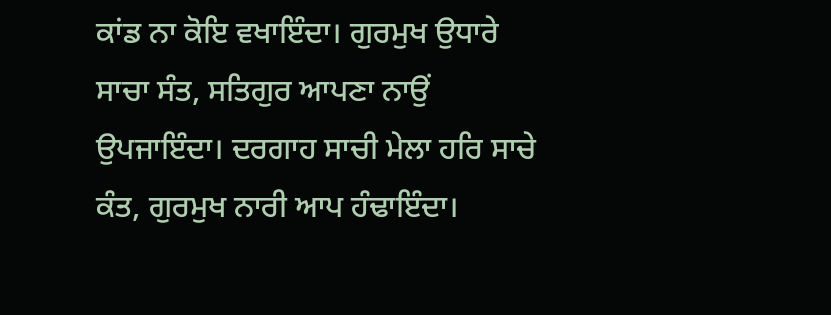ਕਾਂਡ ਨਾ ਕੋਇ ਵਖਾਇੰਦਾ। ਗੁਰਮੁਖ ਉਧਾਰੇ ਸਾਚਾ ਸੰਤ, ਸਤਿਗੁਰ ਆਪਣਾ ਨਾਉਂ ਉਪਜਾਇੰਦਾ। ਦਰਗਾਹ ਸਾਚੀ ਮੇਲਾ ਹਰਿ ਸਾਚੇ ਕੰਤ, ਗੁਰਮੁਖ ਨਾਰੀ ਆਪ ਹੰਢਾਇੰਦਾ।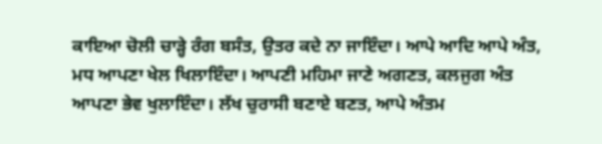ਕਾਇਆ ਚੋਲੀ ਚਾੜ੍ਹੇ ਰੰਗ ਬਸੰਤ, ਉਤਰ ਕਦੇ ਨਾ ਜਾਇੰਦਾ। ਆਪੇ ਆਦਿ ਆਪੇ ਅੰਤ, ਮਧ ਆਪਣਾ ਖੇਲ ਖਿਲਾਇੰਦਾ। ਆਪਣੀ ਮਹਿਮਾ ਜਾਣੇ ਅਗਣਤ, ਕਲਜੁਗ ਅੰਤ ਆਪਣਾ ਭੇਵ ਖੁਲਾਇੰਦਾ। ਲੱਖ ਚੁਰਾਸੀ ਬਣਾਏ ਬਣਤ, ਆਪੇ ਅੰਤਮ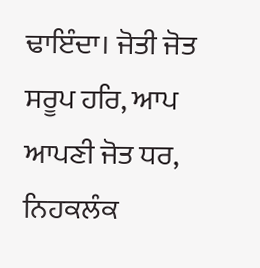ਢਾਇੰਦਾ। ਜੋਤੀ ਜੋਤ ਸਰੂਪ ਹਰਿ, ਆਪ ਆਪਣੀ ਜੋਤ ਧਰ, ਨਿਹਕਲੰਕ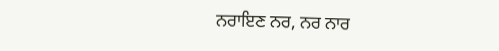ਨਰਾਇਣ ਨਰ, ਨਰ ਨਾਰ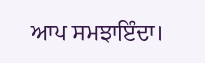ਆਪ ਸਮਝਾਇੰਦਾ।